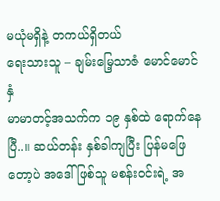မယုံမရှိနဲ့ တကယ်ရှိတယ်
ရေးသားသူ – ချမ်းမြေ့သာဇံ မောင်မောင်နှံ
မာမာတင့်အသက်က ၁၉ နှစ်ထဲ ရောက်နေပြီ..။ ဆယ်တန်း နှစ်ခါကျပြီး ပြန်မဖြေတော့ပဲ အဒေါ်ဖြစ်သူ မစန်းဝင်းရဲ့ အ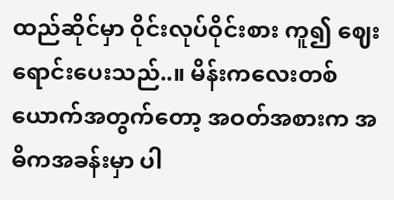ထည်ဆိုင်မှာ ဝိုင်းလုပ်ဝိုင်းစား ကူ၍ ဈေးရောင်းပေးသည်..။ မိန်းကလေးတစ်ယောက်အတွက်တော့ အဝတ်အစားက အဓိကအခန်းမှာ ပါ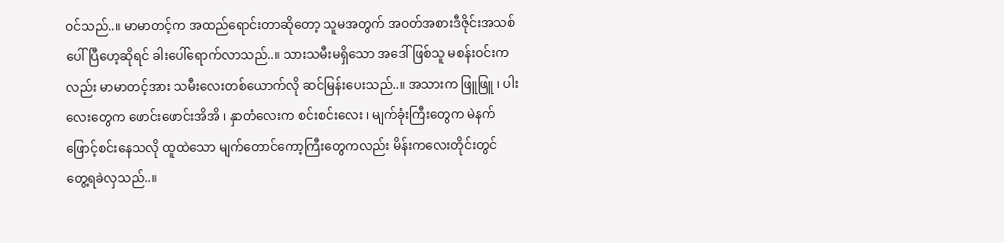ဝင်သည်..။ မာမာတင့်က အထည်ရောင်းတာဆိုတော့ သူမအတွက် အဝတ်အစားဒီဇိုင်းအသစ်ပေါ်ပြီဟေ့ဆိုရင် ခါးပေါ်ရောက်လာသည်..။ သားသမီးမရှိသော အဒေါ်ဖြစ်သူ မစန်းဝင်းကလည်း မာမာတင့်အား သမီးလေးတစ်ယောက်လို ဆင်မြန်းပေးသည်..။ အသားက ဖြူဖြူ ၊ ပါးလေးတွေက ဖောင်းဖောင်းအိအိ ၊ နှာတံလေးက စင်းစင်းလေး ၊ မျက်ခုံးကြီးတွေက မဲနက်ဖြောင့်စင်းနေသလို ထူထဲသော မျက်တောင်ကော့ကြီးတွေကလည်း မိန်းကလေးတိုင်းတွင် တွေ့ရခဲလှသည်..။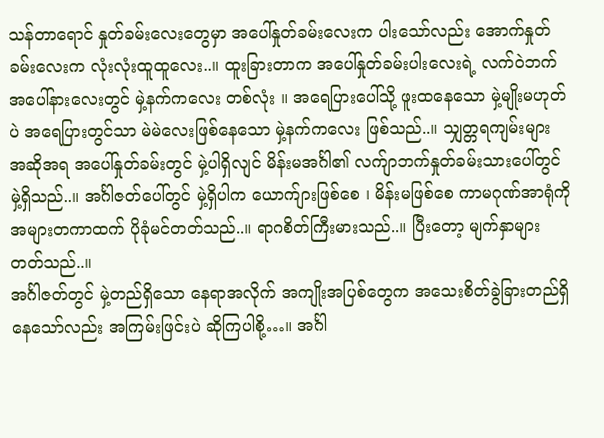သန်တာရောင် နှုတ်ခမ်းလေးတွေမှာ အပေါ်နှုတ်ခမ်းလေးက ပါးသော်လည်း အောက်နှုတ်ခမ်းလေးက လုံးလုံးထူထူလေး..။ ထူးခြားတာက အပေါ်နှုတ်ခမ်းပါးလေးရဲ့ လက်ဝဲဘက်အပေါ်နားလေးတွင် မှဲ့နက်ကလေး တစ်လုံး ။ အရေပြားပေါ်သို့ ဖူးထနေသော မှဲ့မျိုးမဟုတ်ပဲ အရေပြားတွင်သာ မဲမဲလေးဖြစ်နေသော မှဲ့နက်ကလေး ဖြစ်သည်..။ သျှတ္တရကျမ်းများ အဆိုအရ အပေါ်နှုတ်ခမ်းတွင် မှဲ့ပါရှိလျင် မိန်းမအင်္ဂါ၏ လက်ျာဘက်နှုတ်ခမ်းသားပေါ်တွင် မှဲ့ရှိသည်..။ အင်္ဂါဇတ်ပေါ်တွင် မှဲ့ရှိပါက ယောက်ျားဖြစ်စေ ၊ မိန်းမဖြစ်စေ ကာမဂုဏ်အာရုံကို အများတကာထက် ပိုခုံမင်တတ်သည်..။ ရာဂစိတ်ကြီးမားသည်..။ ပြီးတော့ မျက်နှာများတတ်သည်..။
အင်္ဂါဇတ်တွင် မှဲ့တည်ရှိသော နေရာအလိုက် အကျိုးအပြစ်တွေက အသေးစိတ်ခွဲခြားတည်ရှိနေသော်လည်း အကြမ်းဖြင်းပဲ ဆိုကြပါစို့…။ အင်္ဂါ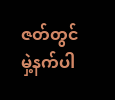ဇတ်တွင် မှဲ့နက်ပါ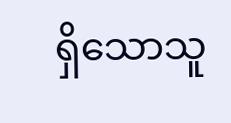ရှိသောသူ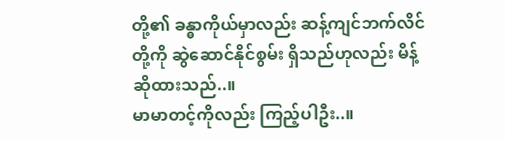တို့၏ ခန္ဓာကိုယ်မှာလည်း ဆန့်ကျင်ဘက်လိင်တို့ကို ဆွဲဆောင်နိုင်စွမ်း ရှိသည်ဟုလည်း မိန့်ဆိုထားသည်..။
မာမာတင့်ကိုလည်း ကြည့်ပါဦး..။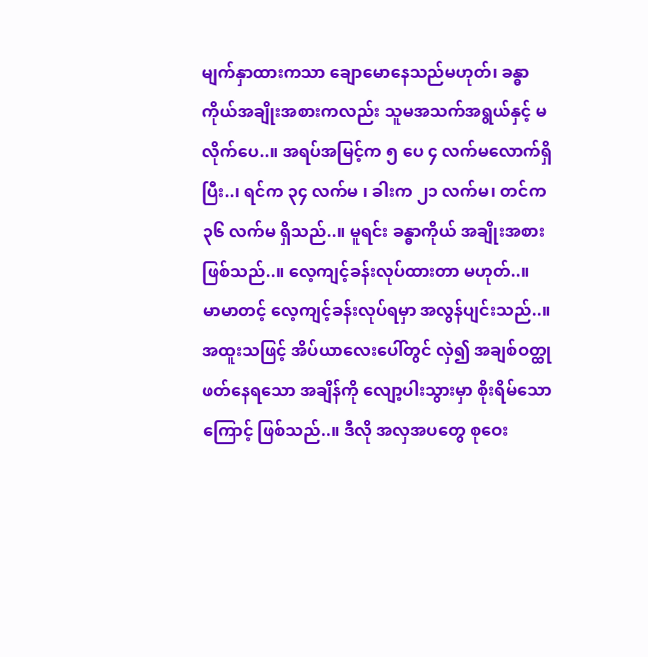မျက်နှာထားကသာ ချောမောနေသည်မဟုတ်၊ ခန္ဓာကိုယ်အချိုးအစားကလည်း သူမအသက်အရွယ်နှင့် မလိုက်ပေ..။ အရပ်အမြင့်က ၅ ပေ ၄ လက်မလောက်ရှိပြီး..၊ ရင်က ၃၄ လက်မ ၊ ခါးက ၂၁ လက်မ၊ တင်က ၃၆ လက်မ ရှိသည်..။ မူရင်း ခန္ဓာကိုယ် အချိုးအစားဖြစ်သည်..။ လေ့ကျင့်ခန်းလုပ်ထားတာ မဟုတ်..။
မာမာတင့် လေ့ကျင့်ခန်းလုပ်ရမှာ အလွန်ပျင်းသည်..။ အထူးသဖြင့် အိပ်ယာလေးပေါ်တွင် လှဲ၍ အချစ်ဝတ္ထုဖတ်နေရသော အချိန်ကို လျော့ပါးသွားမှာ စိုးရိမ်သောကြောင့် ဖြစ်သည်..။ ဒီလို အလှအပတွေ စုဝေး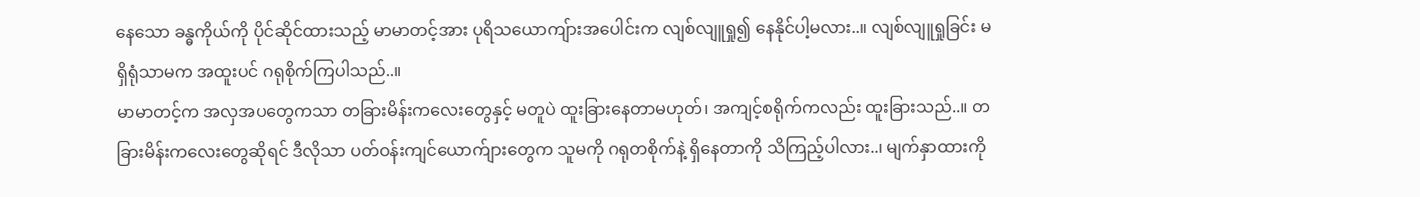နေသော ခန္ဓကိုယ်ကို ပိုင်ဆိုင်ထားသည့် မာမာတင့်အား ပုရိသယောကျ်ားအပေါင်းက လျစ်လျူရှု၍ နေနိုင်ပါ့မလား..။ လျစ်လျူရှုခြင်း မရှိရုံသာမက အထူးပင် ဂရုစိုက်ကြပါသည်..။
မာမာတင့်က အလှအပတွေကသာ တခြားမိန်းကလေးတွေနှင့် မတူပဲ ထူးခြားနေတာမဟုတ်၊ အကျင့်စရိုက်ကလည်း ထူးခြားသည်..။ တခြားမိန်းကလေးတွေဆိုရင် ဒီလိုသာ ပတ်ဝန်းကျင်ယောက်ျားတွေက သူမကို ဂရုတစိုက်နဲ့ ရှိနေတာကို သိကြည့်ပါလား..၊ မျက်နှာထားကို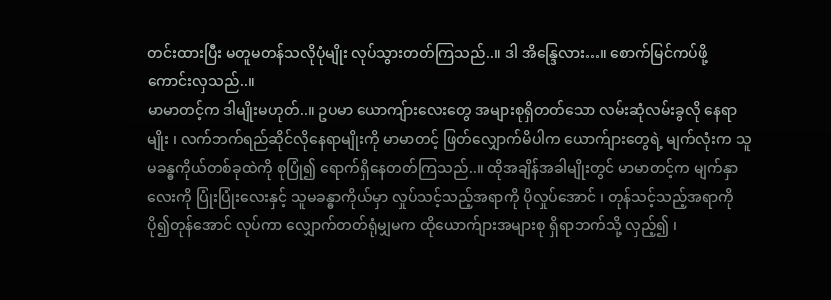တင်းထားပြီး မတူမတန်သလိုပုံမျိုး လုပ်သွားတတ်ကြသည်..။ ဒါ အိန္ဒြေလား…။ စောက်မြင်ကပ်ဖို့ ကောင်းလှသည်..။
မာမာတင့်က ဒါမျိုးမဟုတ်..။ ဥပမာ ယောကျ်ားလေးတွေ အများစုရှိတတ်သော လမ်းဆုံလမ်းခွလို နေရာမျိုး ၊ လက်ဘက်ရည်ဆိုင်လိုနေရာမျိုးကို မာမာတင့် ဖြတ်လျှောက်မိပါက ယောက်ျားတွေရဲ့ မျက်လုံးက သူမခန္ဓကိုယ်တစ်ခုထဲကို စုပြုံ၍ ရောက်ရှိနေတတ်ကြသည်..။ ထိုအချိန်အခါမျိုးတွင် မာမာတင့်က မျက်နှာလေးကို ပြုံးပြုံးလေးနှင့် သူမခန္ဓာကိုယ်မှာ လှုပ်သင့်သည့်အရာကို ပိုလှုပ်အောင် ၊ တုန်သင့်သည့်အရာကို ပို၍တုန်အောင် လုပ်ကာ လျှောက်တတ်ရုံမျှမက ထိုယောက်ျားအများစု ရှိရာဘက်သို့ လှည့်၍ ၊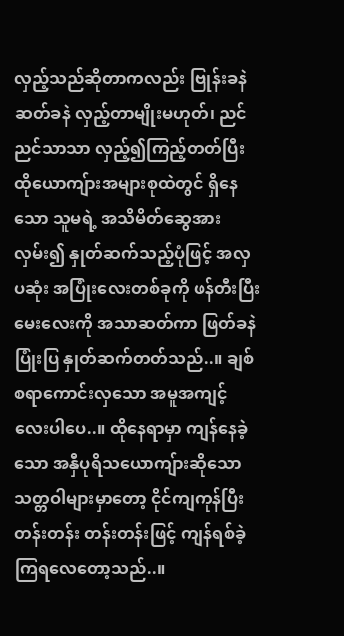လှည့်သည်ဆိုတာကလည်း ဗြုန်းခနဲဆတ်ခနဲ လှည့်တာမျိုးမဟုတ်၊ ညင်ညင်သာသာ လှည့်၍ကြည့်တတ်ပြီး ထိုယောကျ်ားအများစုထဲတွင် ရှိနေသော သူမရဲ့ အသိမိတ်ဆွေအား လှမ်း၍ နှုတ်ဆက်သည့်ပုံဖြင့် အလှပဆုံး အပြုံးလေးတစ်ခုကို ဖန်တီးပြီး မေးလေးကို အသာဆတ်ကာ ဖြတ်ခနဲ ပြုံးပြ နှုတ်ဆက်တတ်သည်..။ ချစ်စရာကောင်းလှသော အမူအကျင့်လေးပါပေ..။ ထိုနေရာမှာ ကျန်နေခဲ့သော အနှီပုရိသယောကျ်ားဆိုသော သတ္တဝါများမှာတော့ ငိုင်ကျကုန်ပြီး တန်းတန်း တန်းတန်းဖြင့် ကျန်ရစ်ခဲ့ကြရလေတော့သည်..။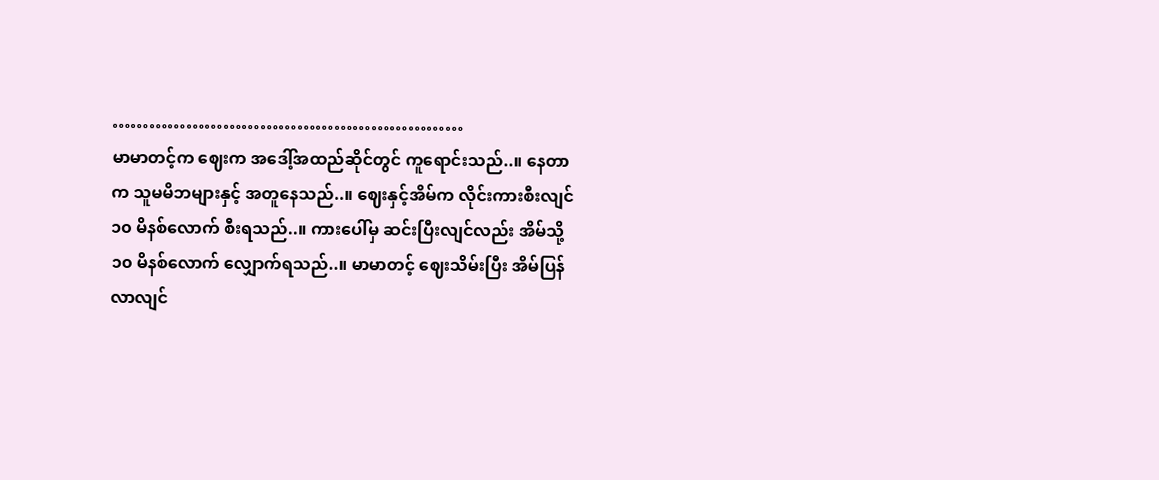…………………………………………………
မာမာတင့်က ဈေးက အဒေါ့်အထည်ဆိုင်တွင် ကူရောင်းသည်..။ နေတာက သူမမိဘများနှင့် အတူနေသည်..။ ဈေးနှင့်အိမ်က လိုင်းကားစီးလျင် ၁၀ မိနစ်လောက် စီးရသည်..။ ကားပေါ်မှ ဆင်းပြီးလျင်လည်း အိမ်သို့ ၁၀ မိနစ်လောက် လျှောက်ရသည်..။ မာမာတင့် ဈေးသိမ်းပြီး အိမ်ပြန်လာလျင်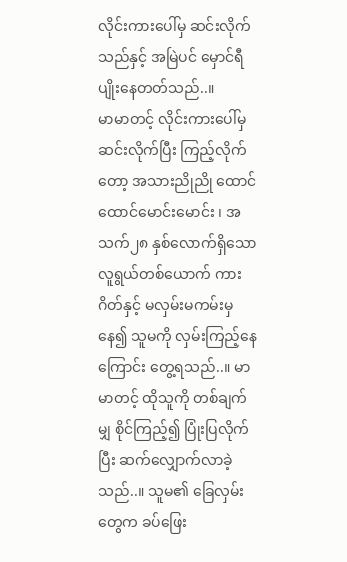လိုင်းကားပေါ်မှ ဆင်းလိုက်သည်နှင့် အမြဲပင် မှောင်ရီပျိုးနေတတ်သည်..။
မာမာတင့် လိုင်းကားပေါ်မှ ဆင်းလိုက်ပြီး ကြည့်လိုက်တော့ အသားညိုညို ထောင်ထောင်မောင်းမောင်း ၊ အသက်၂၈ နှစ်လောက်ရှိသော လူရွယ်တစ်ယောက် ကားဂိတ်နှင့် မလှမ်းမကမ်းမှနေ၍ သူမကို လှမ်းကြည့်နေကြောင်း တွေ့ရသည်..။ မာမာတင့် ထိုသူကို တစ်ချက်မျှ စိုင်ကြည့်၍ ပြုံးပြလိုက်ပြီး ဆက်လျှောက်လာခဲ့သည်..။ သူမ၏ ခြေလှမ်းတွေက ခပ်ဖြေး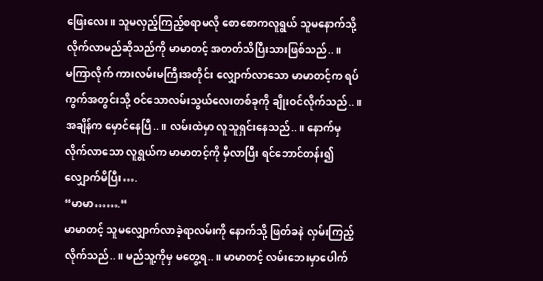ဖြေးလေး။ သူမလှည့်ကြည့်စရာမလို စောစောကလူရွယ် သူမနောက်သို့ လိုက်လာမည်ဆိုသည်ကို မာမာတင့် အတတ်သိပြီးသားဖြစ်သည်..။
မကြာလိုက် ကားလမ်းမကြီးအတိုင်း လျှောက်လာသော မာမာတင့်က ရပ်ကွက်အတွင်းသို့ ဝင်သောလမ်းသွယ်လေးတစ်ခုကို ချိုးဝင်လိုက်သည်..။ အချိန်က မှောင်နေပြီ..။ လမ်းထဲမှာ လူသူရှင်းနေသည်..။ နောက်မှလိုက်လာသော လူရွယ်က မာမာတင့်ကို မှီလာပြီး ရင်ဘောင်တန်း၍ လျှောက်မိပြီး….
“မာမာ…….“
မာမာတင့် သူမလျှောက်လာခဲ့ရာလမ်းကို နောက်သို့ ဖြတ်ခနဲ လှမ်းကြည့်လိုက်သည်..။ မည်သူ့ကိုမှ မတွေ့ရ..။ မာမာတင့် လမ်းဘေးမှာပေါက်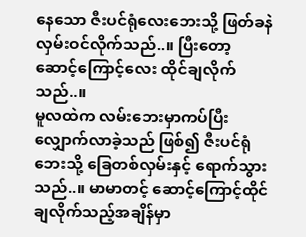နေသော ဇီးပင်ရုံလေးဘေးသို့ ဖြတ်ခနဲ လှမ်းဝင်လိုက်သည်..။ ပြီးတော့ ဆောင့်ကြောင့်လေး ထိုင်ချလိုက်သည်..။
မူလထဲက လမ်းဘေးမှာကပ်ပြီး လျှောက်လာခဲ့သည် ဖြစ်၍ ဇီးပင်ရုံဘေးသို့ ခြေတစ်လှမ်းနှင့် ရောက်သွားသည်..။ မာမာတင့် ဆောင့်ကြောင့်ထိုင်ချလိုက်သည့်အချိန်မှာ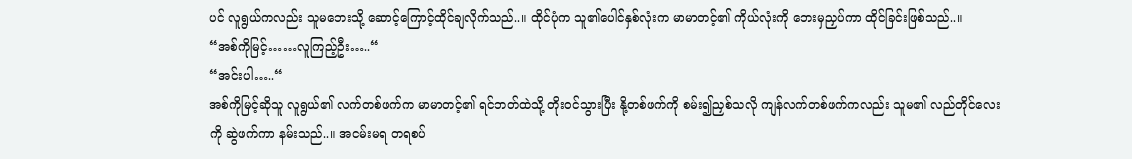ပင် လူရွယ်ကလည်း သူမဘေးသို့ ဆောင့်ကြောင့်ထိုင်ချလိုက်သည်..။ ထိုင်ပုံက သူ၏ပေါင်နှစ်လုံးက မာမာတင့်၏ ကိုယ်လုံးကို ဘေးမှညှပ်ကာ ထိုင်ခြင်းဖြစ်သည်..။
“အစ်ကိုမြင့်……လူကြည့်ဦး…..“
“အင်းပါ…..“
အစ်ကိုမြင့်ဆိုသူ လူရွယ်၏ လက်တစ်ဖက်က မာမာတင့်၏ ရင်ဘတ်ထဲသို့ တိုးဝင်သွားပြီး နို့တစ်ဖက်ကို စမ်း၍ညှစ်သလို ကျန်လက်တစ်ဖက်ကလည်း သူမ၏ လည်တိုင်လေးကို ဆွဲဖက်ကာ နမ်းသည်..။ အငမ်းမရ တရစပ်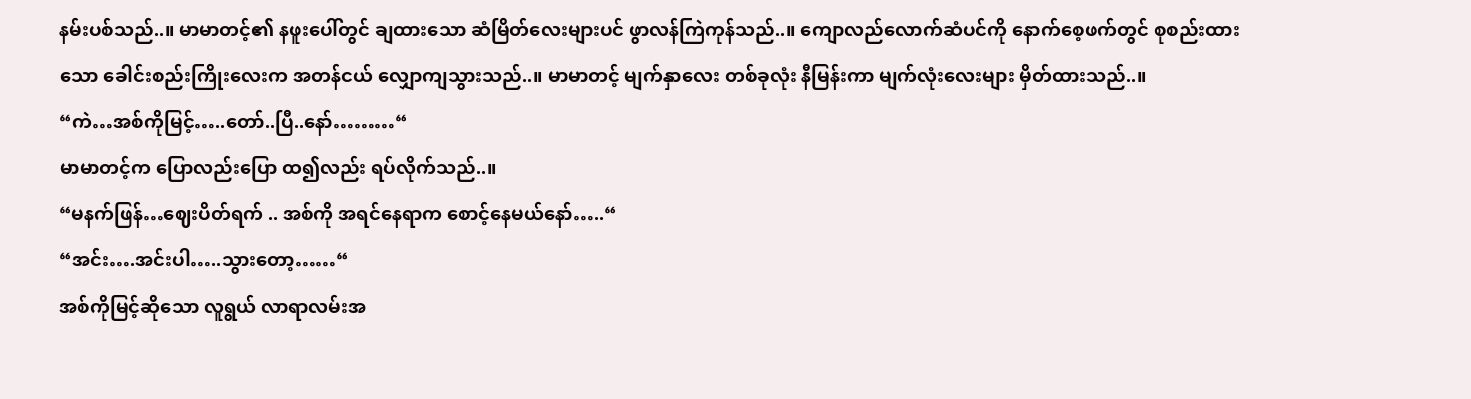နမ်းပစ်သည်..။ မာမာတင့်၏ နဖူးပေါ်တွင် ချထားသော ဆံမြိတ်လေးများပင် ဖွာလန်ကြဲကုန်သည်..။ ကျောလည်လောက်ဆံပင်ကို နောက်စေ့ဖက်တွင် စုစည်းထားသော ခေါင်းစည်းကြိုးလေးက အတန်ငယ် လျှောကျသွားသည်..။ မာမာတင့် မျက်နှာလေး တစ်ခုလုံး နီမြန်းကာ မျက်လုံးလေးများ မှိတ်ထားသည်..။
“ကဲ…အစ်ကိုမြင့်…..တော်..ပြီ..နော်………“
မာမာတင့်က ပြောလည်းပြော ထ၍လည်း ရပ်လိုက်သည်..။
“မနက်ဖြန်…ဈေးပိတ်ရက် .. အစ်ကို အရင်နေရာက စောင့်နေမယ်နော်…..“
“အင်း….အင်းပါ…..သွားတော့……“
အစ်ကိုမြင့်ဆိုသော လူရွယ် လာရာလမ်းအ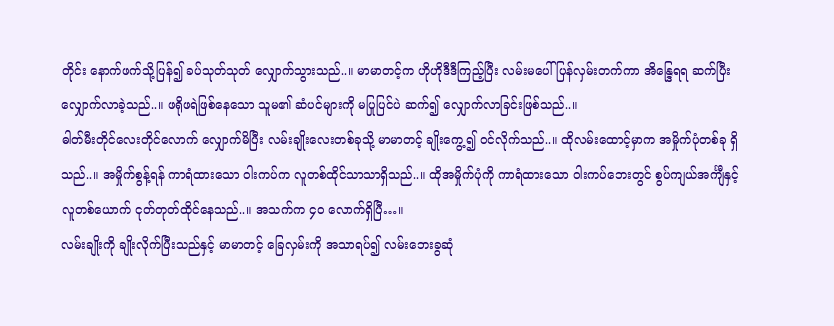တိုင်း နောက်ဖက်သို့ပြန်၍ ခပ်သုတ်သုတ် လျှောက်သွားသည်..။ မာမာတင့်က ဟိုဟိုဒီဒီကြည့်ပြီး လမ်းမပေါ် ပြန်လှမ်းတက်ကာ အိန္ဒြေရရ ဆက်ပြီး လျှောက်လာခဲ့သည်..။ ဖရိုဖရဲဖြစ်နေသော သူမ၏ ဆံပင်များကို မပြုပြင်ပဲ ဆက်၍ လျှောက်လာခြင်းဖြစ်သည်..။
ဓါတ်မီးတိုင်လေးတိုင်လောက် လျှောက်မိပြီး လမ်းချိုးလေးတစ်ခုသို့ မာမာတင့် ချိုးကွေ့၍ ဝင်လိုက်သည်..။ ထိုလမ်းထောင့်မှာက အမှိုက်ပုံတစ်ခု ရှိသည်..။ အမှိုက်စွန့်ရန် ကာရံထားသော ဝါးကပ်က လူတစ်ထိုင်သာသာရှိသည်..။ ထိုအမှိုက်ပုံကို ကာရံထားသော ဝါးကပ်ဘေးတွင် စွပ်ကျယ်အင်္ကျီနှင့် လူတစ်ယောက် ငုတ်တုတ်ထိုင်နေသည်..။ အသက်က ၄၀ လောက်ရှိပြီ…။
လမ်းချိုးကို ချိုးလိုက်ပြီးသည်နှင့် မာမာတင့် ခြေလှမ်းကို အသာရပ်၍ လမ်းဘေးခွဆုံ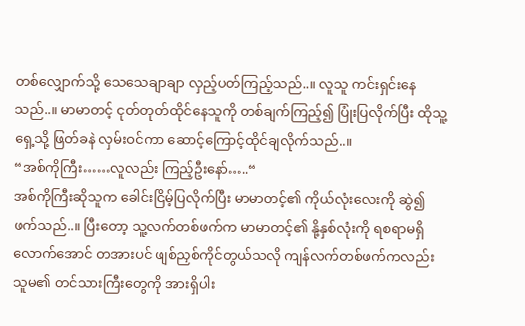တစ်လျှောက်သို့ သေသေချာချာ လှည့်ပတ်ကြည့်သည်..။ လူသူ ကင်းရှင်းနေသည်..။ မာမာတင့် ငုတ်တုတ်ထိုင်နေသူကို တစ်ချက်ကြည့်၍ ပြုံးပြလိုက်ပြီး ထိုသူ့ရှေ့သို့ ဖြတ်ခနဲ လှမ်းဝင်ကာ ဆောင့်ကြောင့်ထိုင်ချလိုက်သည်..။
“အစ်ကိုကြီး……လူလည်း ကြည့်ဦးနော်…..“
အစ်ကိုကြီးဆိုသူက ခေါင်းငြိမ့်ပြလိုက်ပြီး မာမာတင့်၏ ကိုယ်လုံးလေးကို ဆွဲ၍ဖက်သည်..။ ပြီးတော့ သူ့လက်တစ်ဖက်က မာမာတင့်၏ နို့နှစ်လုံးကို ရစရာမရှိလောက်အောင် တအားပင် ဖျစ်ညှစ်ကိုင်တွယ်သလို ကျန်လက်တစ်ဖက်ကလည်း သူမ၏ တင်သားကြီးတွေကို အားရှိပါး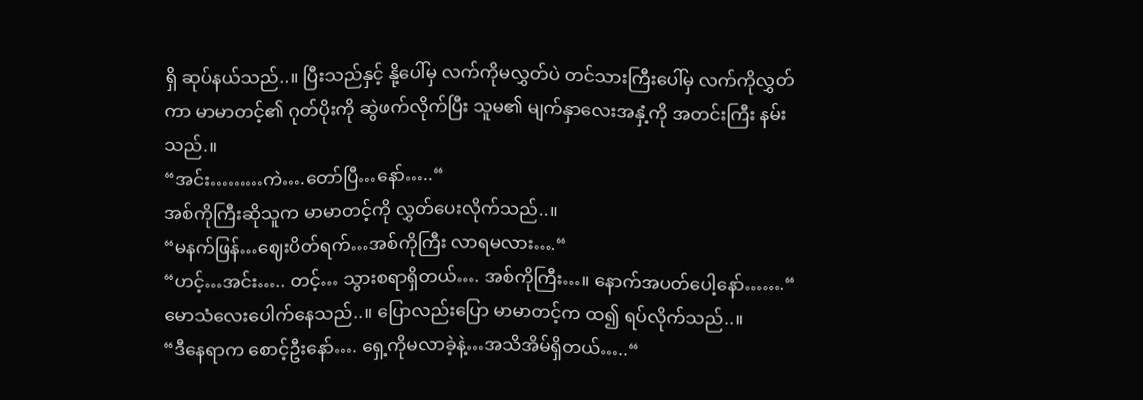ရှိ ဆုပ်နယ်သည်..။ ပြီးသည်နှင့် နို့ပေါ်မှ လက်ကိုမလွှတ်ပဲ တင်သားကြီးပေါ်မှ လက်ကိုလွှတ်ကာ မာမာတင့်၏ ဂုတ်ပိုးကို ဆွဲဖက်လိုက်ပြီး သူမ၏ မျက်နှာလေးအနှံ့ကို အတင်းကြီး နမ်းသည်.။
“အင်း………ကဲ….တော်ပြီ…နော်…..“
အစ်ကိုကြီးဆိုသူက မာမာတင့်ကို လွှတ်ပေးလိုက်သည်..။
“မနက်ဖြန်…ဈေးပိတ်ရက်…အစ်ကိုကြီး လာရမလား….“
“ဟင့်…အင်း….. တင့်… သွားစရာရှိတယ်…. အစ်ကိုကြီး…။ နောက်အပတ်ပေါ့နော်…….“
မောသံလေးပေါက်နေသည်..။ ပြောလည်းပြော မာမာတင့်က ထ၍ ရပ်လိုက်သည်..။
“ဒီနေရာက စောင့်ဦးနော်…. ရှေ့ကိုမလာခဲ့နဲ့…အသိအိမ်ရှိတယ်…..“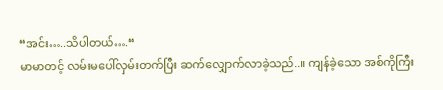“အင်း…..သိပါတယ်….“
မာမာတင့် လမ်းမပေါ်လှမ်းတက်ပြီး ဆက်လျှောက်လာခဲ့သည်..။ ကျန်ခဲ့သော အစ်ကိုကြီး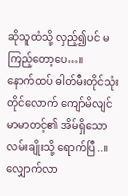ဆိုသူထံသို့ လှည့်၍ပင် မကြည့်တော့ပေ…။
နောက်ထပ် ဓါတ်မီးတိုင်သုံးတိုင်လောက် ကျော်မိလျင် မာမာတင့်၏ အိမ်ရှိသော လမ်းချိုးသို့ ရောက်ပြီ..။ လျှောက်လာ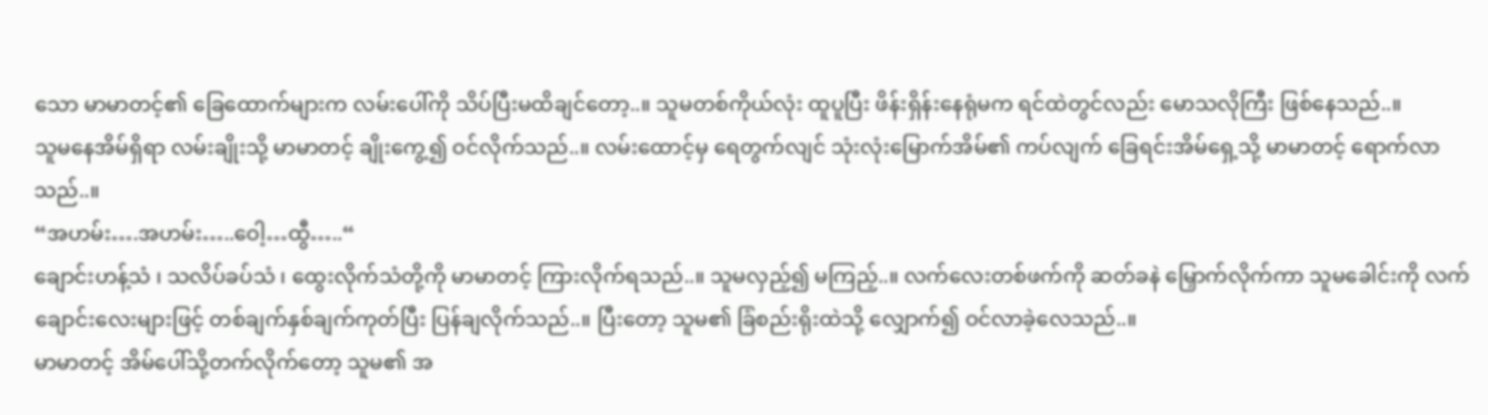သော မာမာတင့်၏ ခြေထောက်များက လမ်းပေါ်ကို သိပ်ပြီးမထိချင်တော့..။ သူမတစ်ကိုယ်လုံး ထူပူပြီး ဖိန်းရှိန်းနေရုံမက ရင်ထဲတွင်လည်း မောသလိုကြီး ဖြစ်နေသည်..။
သူမနေအိမ်ရှိရာ လမ်းချိုးသို့ မာမာတင့် ချိုးကွေ့၍ ဝင်လိုက်သည်..။ လမ်းထောင့်မှ ရေတွက်လျင် သုံးလုံးမြောက်အိမ်၏ ကပ်လျက် ခြေရင်းအိမ်ရှေ့သို့ မာမာတင့် ရောက်လာသည်..။
“အဟမ်း….အဟမ်း…..ဝေါ့…ထွီ…..“
ချောင်းဟန့်သံ ၊ သလိပ်ခပ်သံ ၊ ထွေးလိုက်သံတို့ကို မာမာတင့် ကြားလိုက်ရသည်..။ သူမလှည့်၍ မကြည့်..။ လက်လေးတစ်ဖက်ကို ဆတ်ခနဲ မြှောက်လိုက်ကာ သူမခေါင်းကို လက်ချောင်းလေးများဖြင့် တစ်ချက်နှစ်ချက်ကုတ်ပြီး ပြန်ချလိုက်သည်..။ ပြီးတော့ သူမ၏ ခြံစည်းရိုးထဲသို့ လျှောက်၍ ဝင်လာခဲ့လေသည်..။
မာမာတင့် အိမ်ပေါ်သို့တက်လိုက်တော့ သူမ၏ အ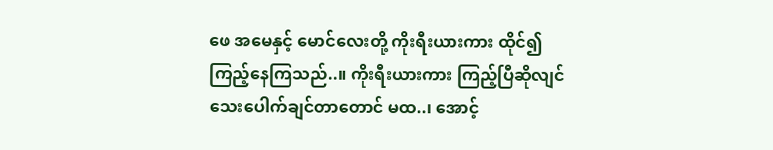ဖေ အမေနှင့် မောင်လေးတို့ ကိုးရီးယားကား ထိုင်၍ ကြည့်နေကြသည်..။ ကိုးရီးယားကား ကြည့်ပြီဆိုလျင် သေးပေါက်ချင်တာတောင် မထ..၊ အောင့်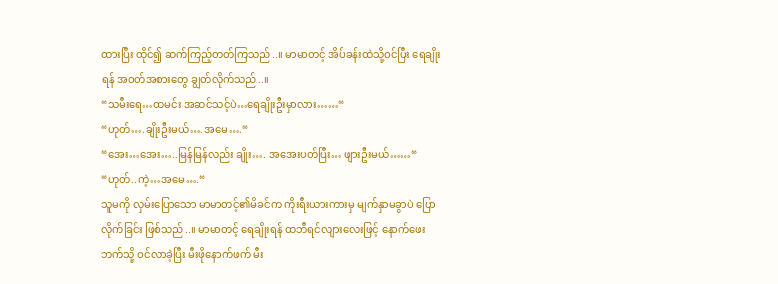ထားပြီး ထိုင်၍ ဆက်ကြည့်တတ်ကြသည်..။ မာမာတင့် အိပ်ခန်းထဲသို့ဝင်ပြီး ရေချိုးရန် အဝတ်အစားတွေ ချွတ်လိုက်သည်..။
“သမီးရေ…ထမင်း အဆင်သင့်ပဲ…ရေချိုးဦးမှာလား……“
“ဟုတ်….ချိုးဦးမယ်….အမေ….“
“အေး…အေး…..မြန်မြန်လည်း ချိုး…. အအေးပတ်ပြီး… ဖျားဦးမယ်……“
“ဟုတ်..ကဲ့…အမေ….“
သူမကို လှမ်းပြောသော မာမာတင့်၏မိခင်က ကိုးရီးယားကားမှ မျက်နှာမခွာပဲ ပြောလိုက်ခြင်း ဖြစ်သည်..။ မာမာတင့် ရေချိုးရန် ထဘီရင်လျားလေးဖြင့် နောက်ဖေးဘက်သို့ ဝင်လာခဲ့ပြီး မီးဖိုနောက်ဖက် မီး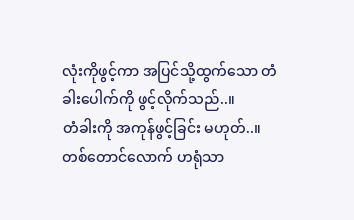လုံးကိုဖွင့်ကာ အပြင်သို့ထွက်သော တံခါးပေါက်ကို ဖွင့်လိုက်သည်..။
တံခါးကို အကုန်ဖွင့်ခြင်း မဟုတ်..။ တစ်တောင်လောက် ဟရုံသာ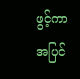ဖွင့်ကာ အပြင်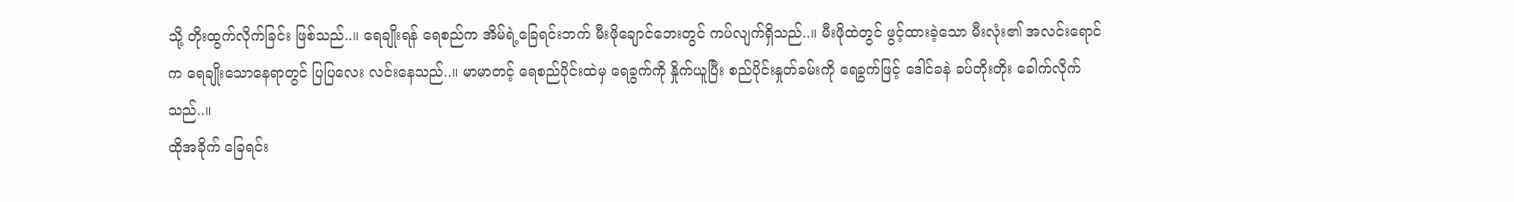သို့ တိုးထွက်လိုက်ခြင်း ဖြစ်သည်..။ ရေချိုးရန် ရေစည်က အိမ်ရဲ့ခြေရင်းဘက် မီးဖိုချောင်ဘေးတွင် ကပ်လျက်ရှိသည်..။ မီးဖိုထဲတွင် ဖွင့်ထားခဲ့သော မီးလုံး၏ အလင်းရောင်က ရေချိုးသောနေရာတွင် ပြပြလေး လင်းနေသည်..။ မာမာတင့် ရေစည်ပိုင်းထဲမှ ရေခွက်ကို နှိုက်ယူပြီး စည်ပိုင်းနှုတ်ခမ်းကို ရေခွက်ဖြင့် ဒေါင်ခနဲ ခပ်တိုးတိုး ခေါက်လိုက်သည်..။
ထိုအခိုက် ခြေရင်း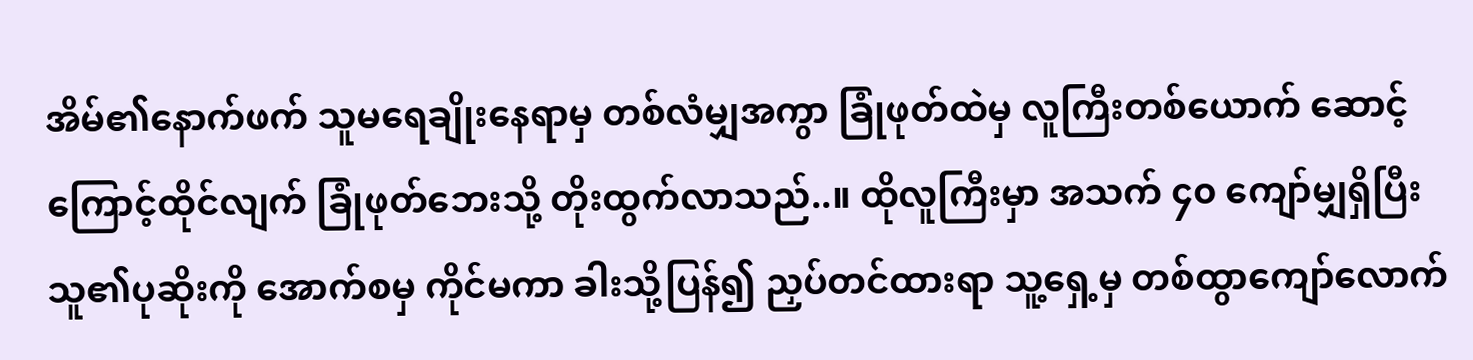အိမ်၏နောက်ဖက် သူမရေချိုးနေရာမှ တစ်လံမျှအကွာ ခြုံဖုတ်ထဲမှ လူကြီးတစ်ယောက် ဆောင့်ကြောင့်ထိုင်လျက် ခြုံဖုတ်ဘေးသို့ တိုးထွက်လာသည်..။ ထိုလူကြီးမှာ အသက် ၄၀ ကျော်မျှရှိပြီး သူ၏ပုဆိုးကို အောက်စမှ ကိုင်မကာ ခါးသို့ပြန်၍ ညှပ်တင်ထားရာ သူ့ရှေ့မှ တစ်ထွာကျော်လောက်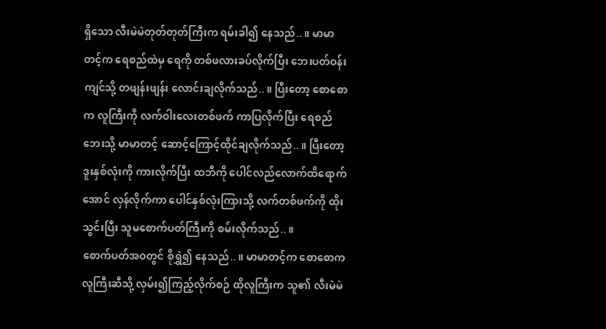ရှိသော လီးမဲမဲတုတ်တုတ်ကြီးက ရမ်းခါ၍ နေသည်..။ မာမာတင့်က ရေစည်ထဲမှ ရေကို တစ်ဖလားခပ်လိုက်ပြီး ဘေးပတ်ဝန်းကျင်သို့ တဖျန်းဖျန်း လောင်းချလိုက်သည်..။ ပြီးတော့ စောစောက လူကြီးကို လက်ဝါးလေးတစ်ဖက် ကာပြလိုက်ပြီး ရေစည်ဘေးသို့ မာမာတင့် ဆောင့်ကြောင့်ထိုင်ချလိုက်သည်..။ ပြီးတော့ ဒူးနှစ်လုံးကို ကားလိုက်ပြီး ထဘီကို ပေါင်လည်လောက်ထိရောက်အောင် လှန်လိုက်ကာ ပေါင်နှစ်လုံးကြားသို့ လက်တစ်ဖက်ကို ထိုးသွင်းပြီး သူမစောက်ပတ်ကြီးကို စမ်းလိုက်သည်..။
စောက်ပတ်အဝတွင် စိုရွှဲ၍ နေသည်..။ မာမာတင့်က စောစောက လူကြီးဆီသို့ လှမ်း၍ကြည့်လိုက်စဉ် ထိုလူကြီးက သူ၏ လီးမဲမဲ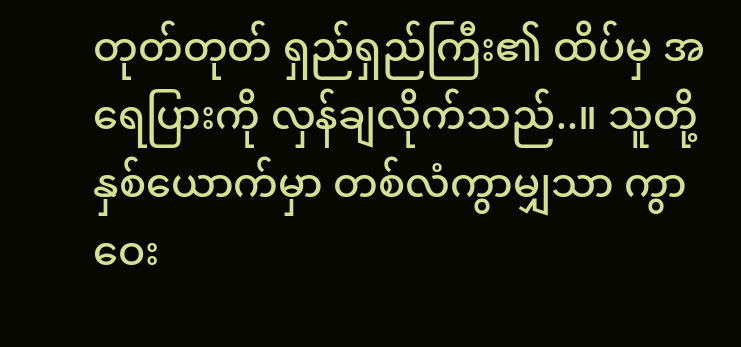တုတ်တုတ် ရှည်ရှည်ကြီး၏ ထိပ်မှ အရေပြားကို လှန်ချလိုက်သည်..။ သူတို့နှစ်ယောက်မှာ တစ်လံကွာမျှသာ ကွာဝေး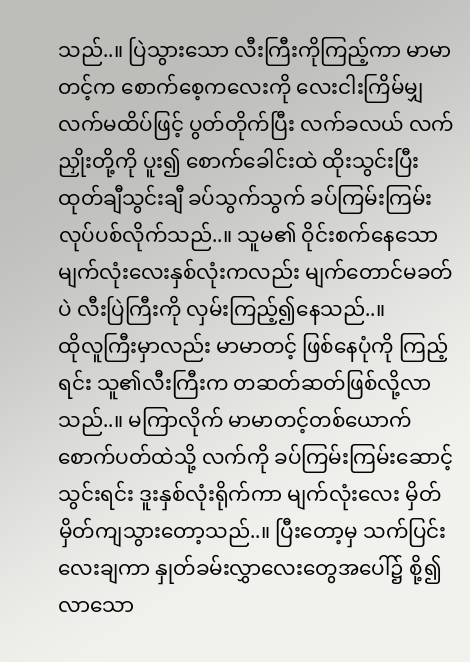သည်..။ ပြဲသွားသော လီးကြီးကိုကြည့်ကာ မာမာတင့်က စောက်စေ့ကလေးကို လေးငါးကြိမ်မျှ လက်မထိပ်ဖြင့် ပွတ်တိုက်ပြီး လက်ခလယ် လက်ညှိုးတို့ကို ပူး၍ စောက်ခေါင်းထဲ ထိုးသွင်းပြီး ထုတ်ချီသွင်းချီ ခပ်သွက်သွက် ခပ်ကြမ်းကြမ်းလုပ်ပစ်လိုက်သည်..။ သူမ၏ ဝိုင်းစက်နေသော မျက်လုံးလေးနှစ်လုံးကလည်း မျက်တောင်မခတ်ပဲ လီးပြဲကြီးကို လှမ်းကြည့်၍နေသည်..။
ထိုလူကြီးမှာလည်း မာမာတင့် ဖြစ်နေပုံကို ကြည့်ရင်း သူ၏လီးကြီးက တဆတ်ဆတ်ဖြစ်လို့လာသည်..။ မကြာလိုက် မာမာတင့်တစ်ယောက် စောက်ပတ်ထဲသို့ လက်ကို ခပ်ကြမ်းကြမ်းဆောင့်သွင်းရင်း ဒူးနှစ်လုံးရိုက်ကာ မျက်လုံးလေး မှိတ် မှိတ်ကျသွားတော့သည်..။ ပြီးတော့မှ သက်ပြင်းလေးချကာ နှုတ်ခမ်းလွှာလေးတွေအပေါ်၌ စို့၍လာသော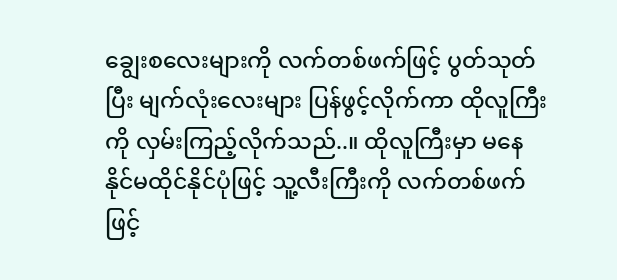ချွေးစလေးများကို လက်တစ်ဖက်ဖြင့် ပွတ်သုတ်ပြီး မျက်လုံးလေးများ ပြန်ဖွင့်လိုက်ကာ ထိုလူကြီးကို လှမ်းကြည့်လိုက်သည်..။ ထိုလူကြီးမှာ မနေနိုင်မထိုင်နိုင်ပုံဖြင့် သူ့လီးကြီးကို လက်တစ်ဖက်ဖြင့်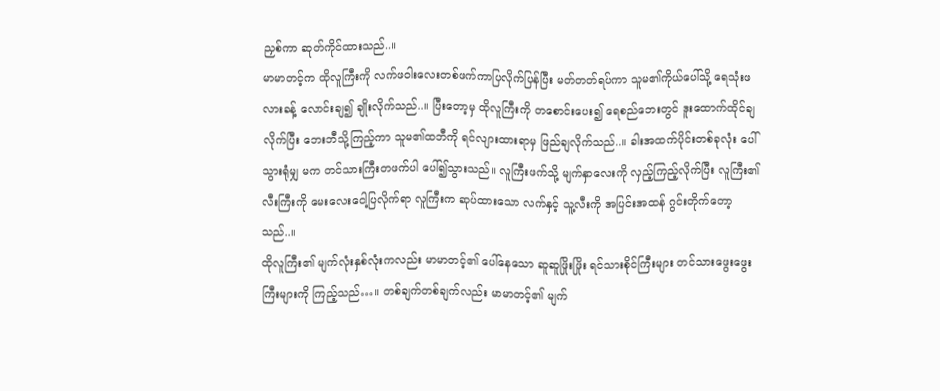ညှစ်ကာ ဆုတ်ကိုင်ထားသည်..။
မာမာတင့်က ထိုလူကြီးကို လက်ဖဝါးလေးတစ်ဖက်ကာပြလိုက်ပြန်ပြီး မတ်တတ်ရပ်ကာ သူမ၏ကိုယ်ပေါ်သို့ ရေသုံးဖလားခန့် လောင်းချ၍ ချိုးလိုက်သည်..။ ပြီးတော့မှ ထိုလူကြီးကို တစောင်းပေး၍ ရေစည်ဘေးတွင် ဒူးထောက်ထိုင်ချလိုက်ပြီး ဘေးဘီသို့ကြည့်ကာ သူမ၏ထဘီကို ရင်လျားထားရာမှ ဖြည်ချလိုက်သည်..။ ခါးအထက်ပိုင်းတစ်ခုလုံး ပေါ်သွားရုံမျှ မက တင်သားကြီးတဖက်ပါ ပေါ်၍သွားသည်။ လူကြီးဖက်သို့ မျက်နှာလေးကို လှည့်ကြည့်လိုက်ပြီး လူကြီး၏လီးကြီးကို မေးလေးငေါ့ပြလိုက်ရာ လူကြီးက ဆုပ်ထားသော လက်နှင့် သူ့လီးကို အပြင်းအထန် ဂွင်းတိုက်တော့သည်..။
ထိုလူကြီး၏ မျက်လုံးနှစ်လုံးကလည်း မာမာတင့်၏ ပေါ်နေသော ဆူဆူဖြိုးဖြိုး ရင်သားစိုင်ကြီးများ တင်သားဖွေးဖွေးကြီးများကို ကြည့်သည်…။ တစ်ချက်တစ်ချက်လည်း မာမာတင့်၏ မျက်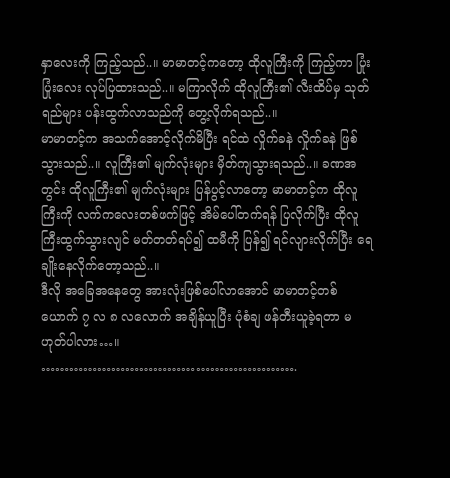နှာလေးကို ကြည့်သည်..။ မာမာတင့်ကတော့ ထိုလူကြီးကို ကြည့်ကာ ပြုံးပြုံးလေး လုပ်ပြထားသည်..။ မကြာလိုက် ထိုလူကြီး၏ လီးထိပ်မှ သုတ်ရည်များ ပန်းထွက်လာသည်ကို တွေ့လိုက်ရသည်..။
မာမာတင့်က အသက်အောင့်လိုက်မိပြီး ရင်ထဲ လှိုက်ခနဲ လှိုက်ခနဲ ဖြစ်သွားသည်..။ လူကြီး၏ မျက်လုံးများ မှိတ်ကျသွားရသည်..။ ခဏအတွင်း ထိုလူကြီး၏ မျက်လုံးများ ပြန်ပွင့်လာတော့ မာမာတင့်က ထိုလူကြီးကို လက်ကလေးတစ်ဖက်ဖြင့် အိမ်ပေါ်တက်ရန် ပြလိုက်ပြီး ထိုလူကြီးထွက်သွားလျင် မတ်တတ်ရပ်၍ ထမီကို ပြန်၍ ရင်လျားလိုက်ပြီး ရေချိုးနေလိုက်တော့သည်..။
ဒီလို အခြေအနေတွေ အားလုံးဖြစ်ပေါ်လာအောင် မာမာတင့်တစ်ယောက် ၇ လ ၈ လလောက် အချိန်ယူပြီး ပုံစံချ ဖန်တီးယူခဲ့ရတာ မဟုတ်ပါလား…။
……………………………………………….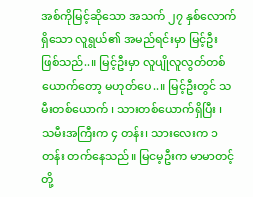အစ်ကိုမြင့်ဆိုသော အသက် ၂၇ နှစ်လောက်ရှိသော လူရွယ်၏ အမည်ရင်းမှာ မြင့်ဦး ဖြစ်သည်..။ မြင့်ဦးမှာ လူပျိုလူလွတ်တစ်ယောက်တော့ မဟုတ်ပေ..။ မြင့်ဦးတွင် သမီးတစ်ယောက် ၊ သားတစ်ယောက်ရှိပြီး ၊ သမီးအကြီးက ၄ တန်း၊ သားလေးက ၁ တန်း တက်နေသည်။ မြငမ့ဦးက မာမာတင့်တို့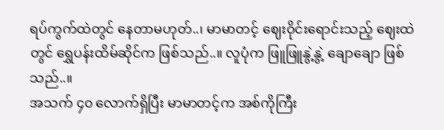ရပ်ကွက်ထဲတွင် နေတာမဟုတ်..၊ မာမာတင့် ဈေးဝိုင်းရောင်းသည့် ဈေးထဲတွင် ရွှေပန်းထိမ်ဆိုင်က ဖြစ်သည်..။ လူပုံက ဖြူဖြူနွဲ့နွဲ့ ချောချော ဖြစ်သည်..။
အသက် ၄၀ လောက်ရှိပြီး မာမာတင့်က အစ်ကိုကြီး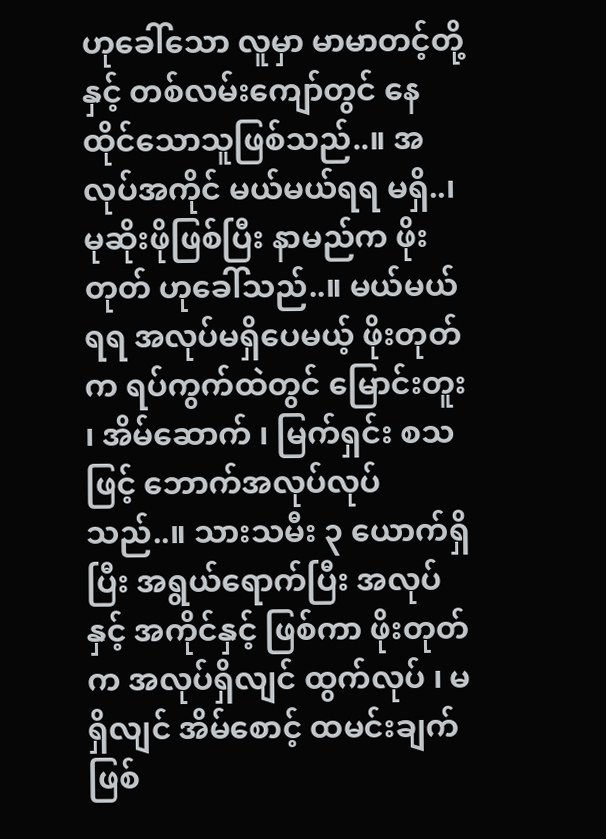ဟုခေါ်သော လူမှာ မာမာတင့်တို့နှင့် တစ်လမ်းကျော်တွင် နေထိုင်သောသူဖြစ်သည်..။ အလုပ်အကိုင် မယ်မယ်ရရ မရှိ..၊ မုဆိုးဖိုဖြစ်ပြီး နာမည်က ဖိုးတုတ် ဟုခေါ်သည်..။ မယ်မယ်ရရ အလုပ်မရှိပေမယ့် ဖိုးတုတ်က ရပ်ကွက်ထဲတွင် မြောင်းတူး ၊ အိမ်ဆောက် ၊ မြက်ရှင်း စသဖြင့် ဘောက်အလုပ်လုပ်သည်..။ သားသမီး ၃ ယောက်ရှိပြီး အရွယ်ရောက်ပြီး အလုပ်နှင့် အကိုင်နှင့် ဖြစ်ကာ ဖိုးတုတ်က အလုပ်ရှိလျင် ထွက်လုပ် ၊ မရှိလျင် အိမ်စောင့် ထမင်းချက် ဖြစ်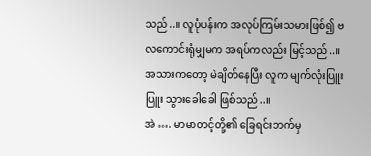သည်..။ လူပုံပန်းက အလုပ်ကြမ်းသမားဖြစ်၍ ဗလကောင်းရုံမျှမက အရပ်ကလည်း မြင့်သည်..။ အသားကတော့ မဲချိတ်နေပြီး လူက မျက်လုံးပြူးပြူး သွားခေါခေါ ဖြစ်သည်..။
အဲ …. မာမာတင့်တို့၏ ခြေရင်းဘက်မှ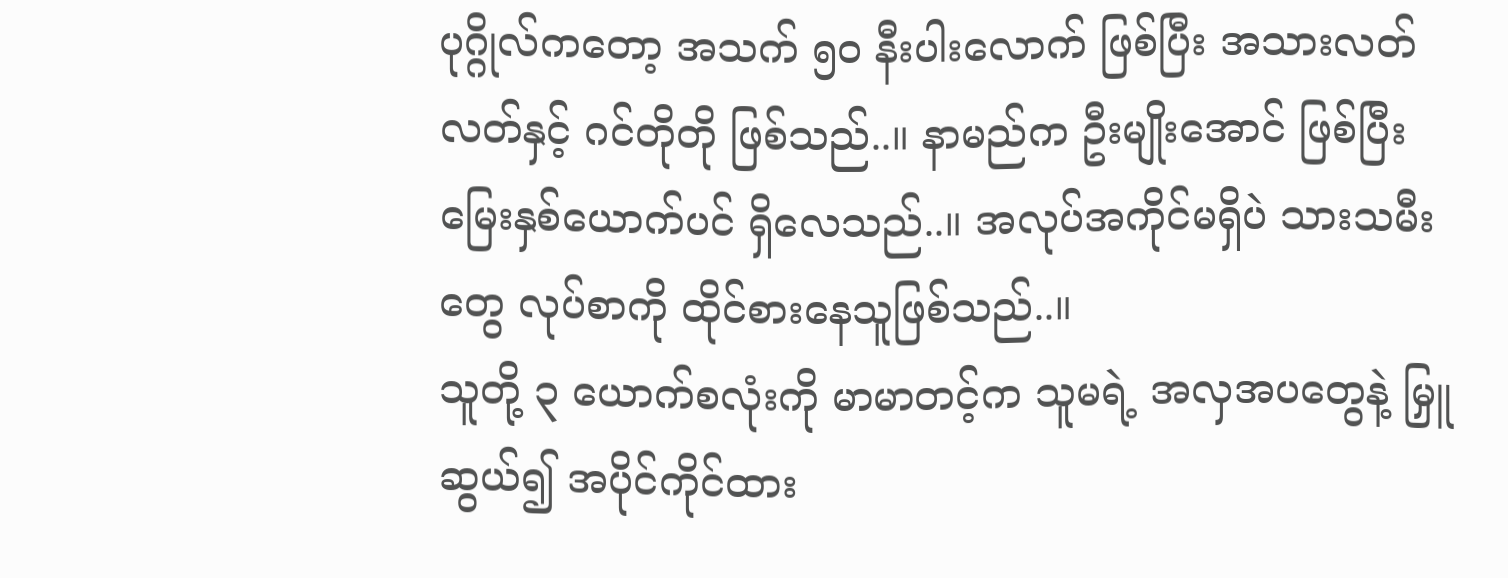ပုဂ္ဂိုလ်ကတော့ အသက် ၅၀ နီးပါးလောက် ဖြစ်ပြီး အသားလတ်လတ်နှင့် ဂင်တိုတို ဖြစ်သည်..။ နာမည်က ဦးမျိုးအောင် ဖြစ်ပြီး မြေးနှစ်ယောက်ပင် ရှိလေသည်..။ အလုပ်အကိုင်မရှိပဲ သားသမီးတွေ လုပ်စာကို ထိုင်စားနေသူဖြစ်သည်..။
သူတို့ ၃ ယောက်စလုံးကို မာမာတင့်က သူမရဲ့ အလှအပတွေနဲ့ မြှူဆွယ်၍ အပိုင်ကိုင်ထား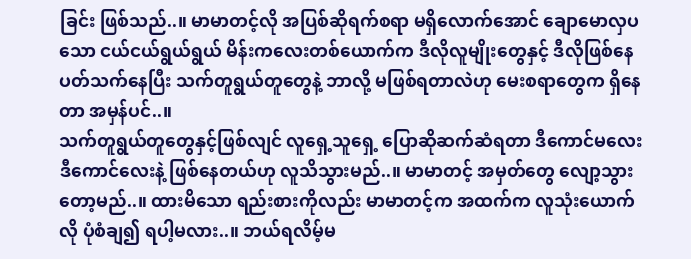ခြင်း ဖြစ်သည်..။ မာမာတင့်လို အပြစ်ဆိုရက်စရာ မရှိလောက်အောင် ချောမောလှပသော ငယ်ငယ်ရွယ်ရွယ် မိန်းကလေးတစ်ယောက်က ဒီလိုလူမျိုးတွေနှင့် ဒီလိုဖြစ်နေ ပတ်သက်နေပြီး သက်တူရွယ်တူတွေနဲ့ ဘာလို့ မဖြစ်ရတာလဲဟု မေးစရာတွေက ရှိနေတာ အမှန်ပင်..။
သက်တူရွယ်တူတွေနှင့်ဖြစ်လျင် လူရှေ့သူရှေ့ ပြောဆိုဆက်ဆံရတာ ဒီကောင်မလေး ဒီကောင်လေးနဲ့ ဖြစ်နေတယ်ဟု လူသိသွားမည်..။ မာမာတင့် အမှတ်တွေ လျော့သွားတော့မည်..။ ထားမိသော ရည်းစားကိုလည်း မာမာတင့်က အထက်က လူသုံးယောက်လို ပုံစံချ၍ ရပါ့မလား..။ ဘယ်ရလိမ့်မ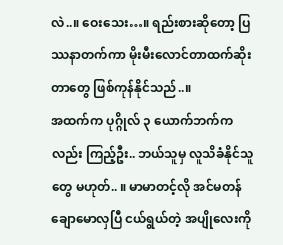လဲ..။ ဝေးသေး…။ ရည်းစားဆိုတော့ ပြဿနာတက်ကာ မိုးမီးလောင်တာထက်ဆိုးတာတွေ ဖြစ်ကုန်နိုင်သည်..။
အထက်က ပုဂ္ဂိုလ် ၃ ယောက်ဘက်ကလည်း ကြည့်ဦး.. ဘယ်သူမှ လူသိခံနိုင်သူတွေ မဟုတ်.. ။ မာမာတင့်လို အင်မတန် ချောမောလှပြီ ငယ်ရွယ်တဲ့ အပျိုလေးကို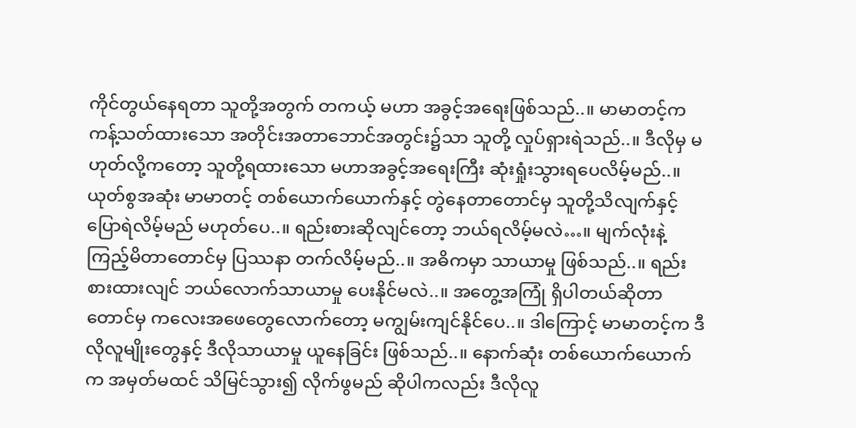ကိုင်တွယ်နေရတာ သူတို့အတွက် တကယ့် မဟာ အခွင့်အရေးဖြစ်သည်..။ မာမာတင့်က ကန့်သတ်ထားသော အတိုင်းအတာဘောင်အတွင်း၌သာ သူတို့ လှုပ်ရှားရဲသည်..။ ဒီလိုမှ မဟုတ်လို့ကတော့ သူတို့ရထားသော မဟာအခွင့်အရေးကြီး ဆုံးရှုံးသွားရပေလိမ့်မည်..။
ယုတ်စွအဆုံး မာမာတင့် တစ်ယောက်ယောက်နှင့် တွဲနေတာတောင်မှ သူတို့သိလျက်နှင့် ပြောရဲလိမ့်မည် မဟုတ်ပေ..။ ရည်းစားဆိုလျင်တော့ ဘယ်ရလိမ့်မလဲ…။ မျက်လုံးနဲ့ ကြည့်မိတာတောင်မှ ပြဿနာ တက်လိမ့်မည်..။ အဓိကမှာ သာယာမှု ဖြစ်သည်..။ ရည်းစားထားလျင် ဘယ်လောက်သာယာမှု ပေးနိုင်မလဲ..။ အတွေ့အကြုံ ရှိပါတယ်ဆိုတာတောင်မှ ကလေးအဖေတွေလောက်တော့ မကျွမ်းကျင်နိုင်ပေ..။ ဒါကြောင့် မာမာတင့်က ဒီလိုလူမျိုးတွေနှင့် ဒီလိုသာယာမှု ယူနေခြင်း ဖြစ်သည်..။ နောက်ဆုံး တစ်ယောက်ယောက်က အမှတ်မထင် သိမြင်သွား၍ လိုက်ဖွမည် ဆိုပါကလည်း ဒီလိုလူ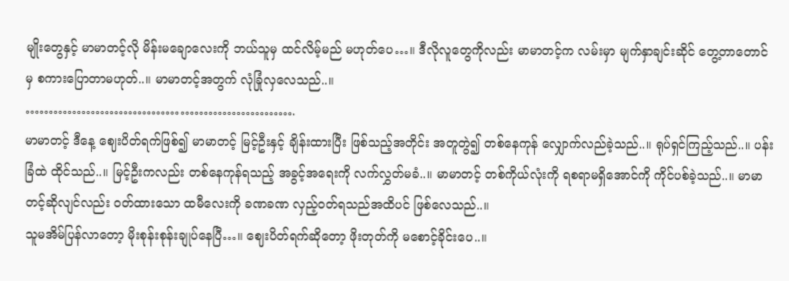မျိုးတွေနှင့် မာမာတင့်လို မိန်းမချောလေးကို ဘယ်သူမှ ထင်လိမ့်မည် မဟုတ်ပေ…။ ဒီလိုလူတွေကိုလည်း မာမာတင့်က လမ်းမှာ မျက်နှာချင်းဆိုင် တွေ့တာတောင်မှ စကားပြောတာမဟုတ်..။ မာမာတင့်အတွက် လုံခြုံလှလေသည်..။
………………………………………………….
မာမာတင့် ဒီနေ့ ဈေးပိတ်ရက်ဖြစ်၍ မာမာတင့် မြင့်ဦးနှင့် ချိန်းထားပြီး ဖြစ်သည့်အတိုင်း အတူတွဲ၍ တစ်နေကုန် လျှောက်လည်ခဲ့သည်..။ ရုပ်ရှင်ကြည့်သည်..။ ပန်းခြံထဲ ထိုင်သည်..။ မြင့်ဦးကလည်း တစ်နေကုန်ရသည့် အခွင့်အရေးကို လက်လွှတ်မခံ..။ မာမာတင့် တစ်ကိုယ်လုံးကို ရစရာမရှိအောင်ကို ကိုင်ပစ်ခဲ့သည်..။ မာမာတင့်ဆိုလျင်လည်း ဝတ်ထားသော ထမီလေးကို ခဏခဏ လှည့်ဝတ်ရသည်အထိပင် ဖြစ်လေသည်..။
သူမအိမ်ပြန်လာတော့ မိုးစုန်းစုန်းချုပ်နေပြီ…။ ဈေးပိတ်ရက်ဆိုတော့ ဖိုးတုတ်ကို မစောင့်ခိုင်းပေ..။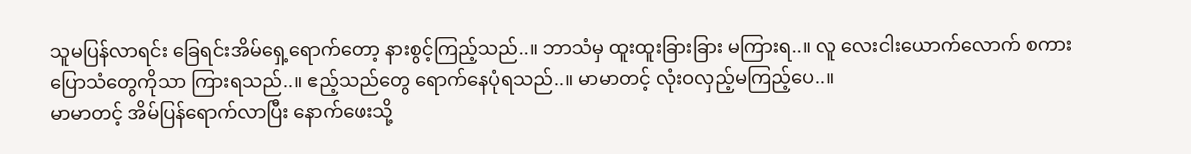သူမပြန်လာရင်း ခြေရင်းအိမ်ရှေ့ရောက်တော့ နားစွင့်ကြည့်သည်..။ ဘာသံမှ ထူးထူးခြားခြား မကြားရ..။ လူ လေးငါးယောက်လောက် စကားပြောသံတွေကိုသာ ကြားရသည်..။ ဧည့်သည်တွေ ရောက်နေပုံရသည်..။ မာမာတင့် လုံးဝလှည့်မကြည့်ပေ..။
မာမာတင့် အိမ်ပြန်ရောက်လာပြီး နောက်ဖေးသို့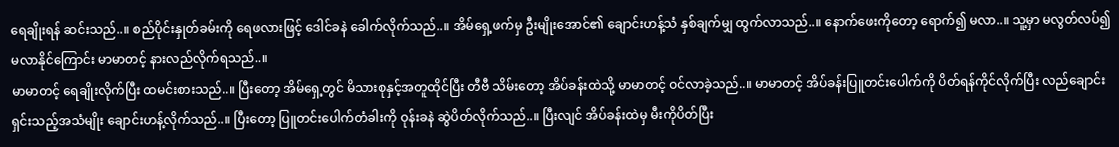ရေချိုးရန် ဆင်းသည်..။ စည်ပိုင်းနှုတ်ခမ်းကို ရေဖလားဖြင့် ဒေါင်ခနဲ ခေါက်လိုက်သည်..။ အိမ်ရှေ့ဖက်မှ ဦးမျိုးအောင်၏ ချောင်းဟန့်သံ နှစ်ချက်မျှ ထွက်လာသည်..။ နောက်ဖေးကိုတော့ ရောက်၍ မလာ..။ သူ့မှာ မလွတ်လပ်၍ မလာနိုင်ကြောင်း မာမာတင့် နားလည်လိုက်ရသည်..။
မာမာတင့် ရေချိုးလိုက်ပြီး ထမင်းစားသည်..။ ပြီးတော့ အိမ်ရှေ့တွင် မိသားစုနှင့်အတူထိုင်ပြီး တီဗီ သိမ်းတော့ အိပ်ခန်းထဲသို့ မာမာတင့် ဝင်လာခဲ့သည်..။ မာမာတင့် အိပ်ခန်းပြူတင်းပေါက်ကို ပိတ်ရန်ကိုင်လိုက်ပြီး လည်ချောင်းရှင်းသည့်အသံမျိုး ချောင်းဟန့်လိုက်သည်..။ ပြီးတော့ ပြူတင်းပေါက်တံခါးကို ဝုန်းခနဲ ဆွဲပိတ်လိုက်သည်..။ ပြီးလျင် အိပ်ခန်းထဲမှ မီးကိုပိတ်ပြီး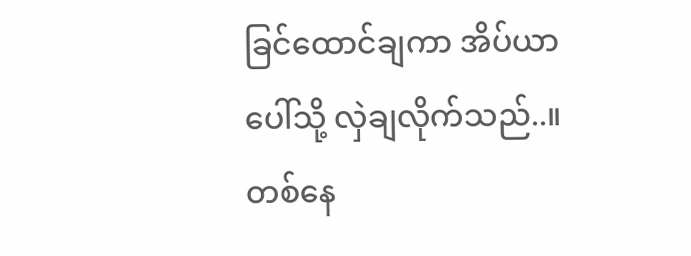ခြင်ထောင်ချကာ အိပ်ယာပေါ်သို့ လှဲချလိုက်သည်..။
တစ်နေ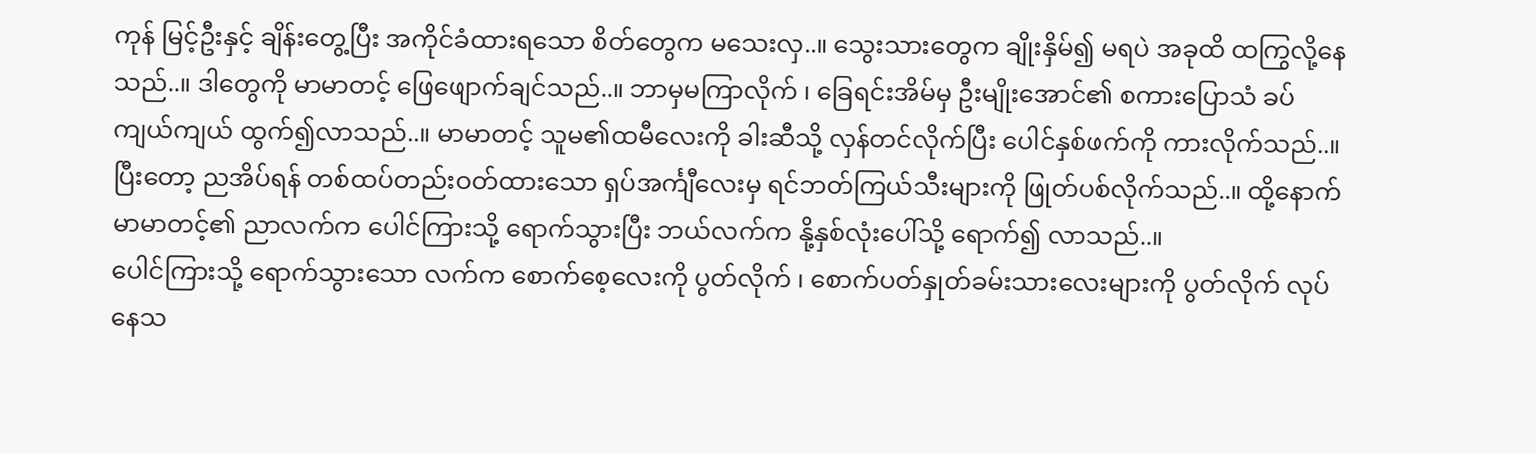ကုန် မြင့်ဦးနှင့် ချိန်းတွေ့ပြီး အကိုင်ခံထားရသော စိတ်တွေက မသေးလှ..။ သွေးသားတွေက ချိုးနှိမ်၍ မရပဲ အခုထိ ထကြွလို့နေသည်..။ ဒါတွေကို မာမာတင့် ဖြေဖျောက်ချင်သည်..။ ဘာမှမကြာလိုက် ၊ ခြေရင်းအိမ်မှ ဦးမျိုးအောင်၏ စကားပြောသံ ခပ်ကျယ်ကျယ် ထွက်၍လာသည်..။ မာမာတင့် သူမ၏ထမီလေးကို ခါးဆီသို့ လှန်တင်လိုက်ပြီး ပေါင်နှစ်ဖက်ကို ကားလိုက်သည်..။ ပြီးတော့ ညအိပ်ရန် တစ်ထပ်တည်းဝတ်ထားသော ရှပ်အင်္ကျီလေးမှ ရင်ဘတ်ကြယ်သီးများကို ဖြုတ်ပစ်လိုက်သည်..။ ထို့နောက် မာမာတင့်၏ ညာလက်က ပေါင်ကြားသို့ ရောက်သွားပြီး ဘယ်လက်က နို့နှစ်လုံးပေါ်သို့ ရောက်၍ လာသည်..။
ပေါင်ကြားသို့ ရောက်သွားသော လက်က စောက်စေ့လေးကို ပွတ်လိုက် ၊ စောက်ပတ်နှုတ်ခမ်းသားလေးများကို ပွတ်လိုက် လုပ်နေသ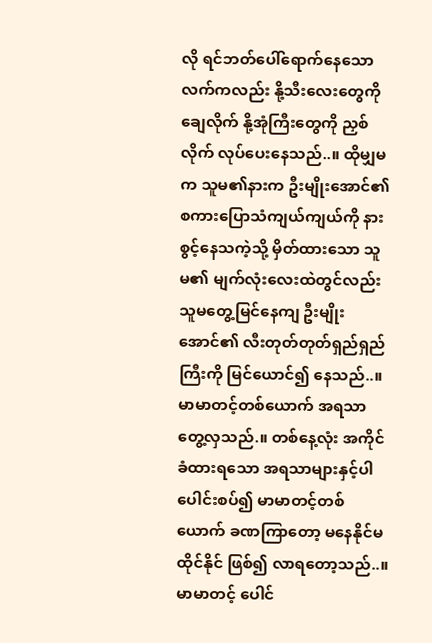လို ရင်ဘတ်ပေါ်ရောက်နေသော လက်ကလည်း နို့သီးလေးတွေကို ချေလိုက် နို့အုံကြီးတွေကို ညှစ်လိုက် လုပ်ပေးနေသည်..။ ထိုမျှမက သူမ၏နားက ဦးမျိုးအောင်၏ စကားပြောသံကျယ်ကျယ်ကို နားစွင့်နေသကဲ့သို့ မှိတ်ထားသော သူမ၏ မျက်လုံးလေးထဲတွင်လည်း သူမတွေ့မြင်နေကျ ဦးမျိုးအောင်၏ လီးတုတ်တုတ်ရှည်ရှည်ကြီးကို မြင်ယောင်၍ နေသည်..။
မာမာတင့်တစ်ယောက် အရသာတွေ့လှသည်.။ တစ်နေ့လုံး အကိုင်ခံထားရသော အရသာများနှင့်ပါ ပေါင်းစပ်၍ မာမာတင့်တစ်ယောက် ခဏကြာတော့ မနေနိုင်မထိုင်နိုင် ဖြစ်၍ လာရတော့သည်..။ မာမာတင့် ပေါင်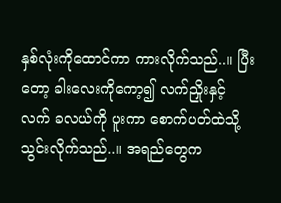နှစ်လုံးကိုထောင်ကာ ကားလိုက်သည်..။ ပြီးတော့ ခါးလေးကိုကော့၍ လက်ညှိုးနှင့် လက် ခလယ်ကို ပူးကာ စောက်ပတ်ထဲသို့ သွင်းလိုက်သည်..။ အရည်တွေက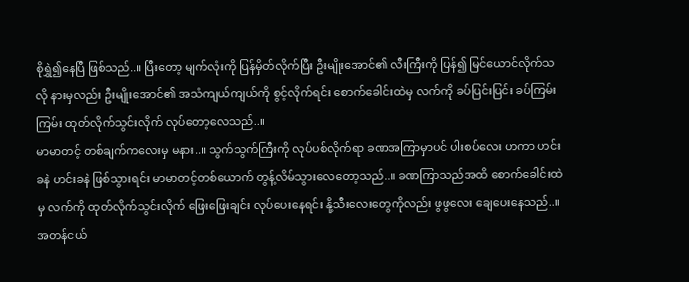စိုရွှဲ၍နေပြီ ဖြစ်သည်..။ ပြီးတော့ မျက်လုံးကို ပြန်မှိတ်လိုက်ပြီး ဦးမျိုးအောင်၏ လီးကြီးကို ပြန်၍ မြင်ယောင်လိုက်သလို နားမှလည်း ဦးမျိုးအောင်၏ အသံကျယ်ကျယ်ကို စွင့်လိုက်ရင်း စောက်ခေါင်းထဲမှ လက်ကို ခပ်ပြင်းပြင်း ခပ်ကြမ်းကြမ်း ထုတ်လိုက်သွင်းလိုက် လုပ်တော့လေသည်..။
မာမာတင့် တစ်ချက်ကလေးမှ မနား..။ သွက်သွက်ကြီးကို လုပ်ပစ်လိုက်ရာ ခဏအကြာမှာပင် ပါးစပ်လေး ဟကာ ဟင်းခနဲ ဟင်းခနဲ ဖြစ်သွားရင်း မာမာတင့်တစ်ယောက် တွန့်လိမ်သွားလေတော့သည်..။ ခဏကြာသည်အထိ စောက်ခေါင်းထဲမှ လက်ကို ထုတ်လိုက်သွင်းလိုက် ဖြေးဖြေးချင်း လုပ်ပေးနေရင်း နို့သီးလေးတွေကိုလည်း ဖွဖွလေး ချေပေးနေသည်..။ အတန်ငယ်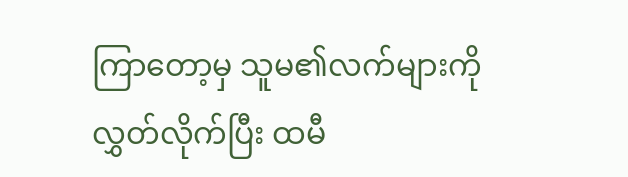ကြာတော့မှ သူမ၏လက်များကို လွှတ်လိုက်ပြီး ထမီ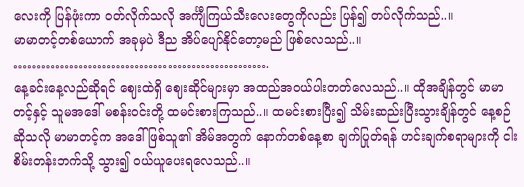လေးကို ပြန်ဖုံးကာ ဝတ်လိုက်သလို အင်္ကျီကြယ်သီးလေးတွေကိုလည်း ပြန်၍ တပ်လိုက်သည်..။
မာမာတင့်တစ်ယောက် အခုမှပဲ ဒီည အိပ်ပျော်နိုင်တော့မည် ဖြစ်လေသည်..။
……………………………………………….
နေ့ခင်းနေ့လည်ဆိုရင် ဈေးထဲရှိ ဈေးဆိုင်များမှာ အထည်အဝယ်ပါးတတ်လေသည်..။ ထိုအချိန်တွင် မာမာတင့်နှင့် သူမအဒေါ် မစန်းဝင်းတို့ ထမင်းစားကြသည်..။ ထမင်းစားပြီး၍ သိမ်းဆည်းပြီးသွားချိန်တွင် နေ့စဉ်ဆိုသလို မာမာတင့်က အဒေါ်ဖြစ်သူ၏ အိမ်အတွက် နောက်တစ်နေ့စာ ချက်ပြုတ်ရန် ဟင်းချက်စရာများကို ငါးစိမ်းတန်းဘက်သို့ သွား၍ ဝယ်ယူပေးရလေသည်..။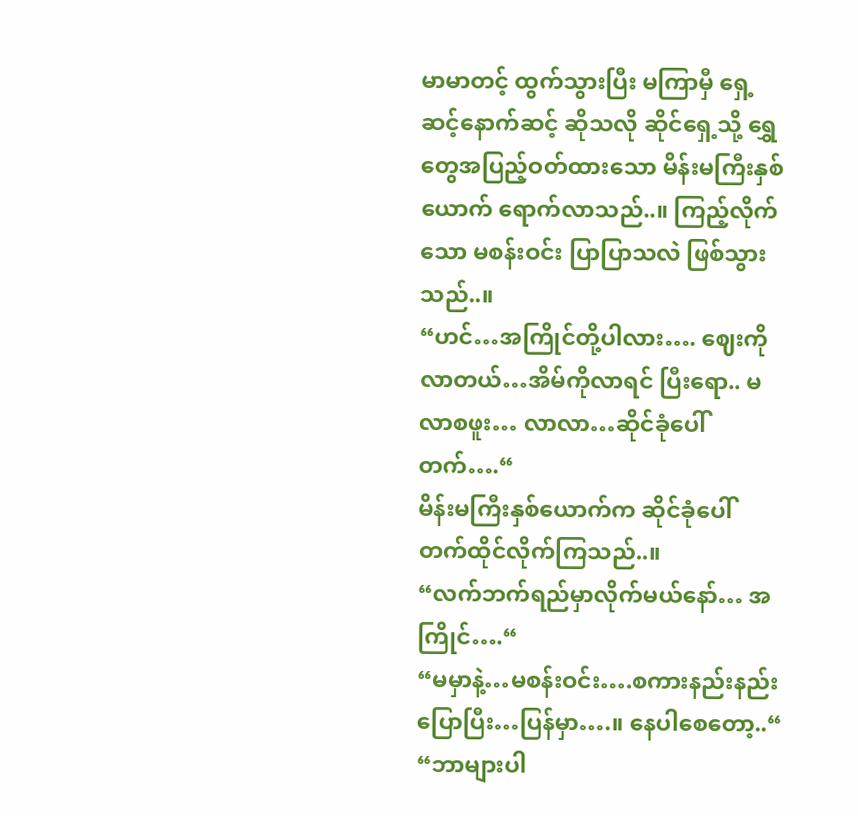မာမာတင့် ထွက်သွားပြီး မကြာမှီ ရှေ့ဆင့်နောက်ဆင့် ဆိုသလို ဆိုင်ရှေ့သို့ ရွှေတွေအပြည့်ဝတ်ထားသော မိန်းမကြီးနှစ်ယောက် ရောက်လာသည်..။ ကြည့်လိုက်သော မစန်းဝင်း ပြာပြာသလဲ ဖြစ်သွားသည်..။
“ဟင်…အကြိုင်တို့ပါလား…. ဈေးကိုလာတယ်…အိမ်ကိုလာရင် ပြီးရော.. မလာစဖူး… လာလာ…ဆိုင်ခုံပေါ်တက်….“
မိန်းမကြီးနှစ်ယောက်က ဆိုင်ခုံပေါ် တက်ထိုင်လိုက်ကြသည်..။
“လက်ဘက်ရည်မှာလိုက်မယ်နော်… အကြိုင်….“
“မမှာနဲ့…မစန်းဝင်း….စကားနည်းနည်းပြောပြီး…ပြန်မှာ….။ နေပါစေတော့..“
“ဘာများပါ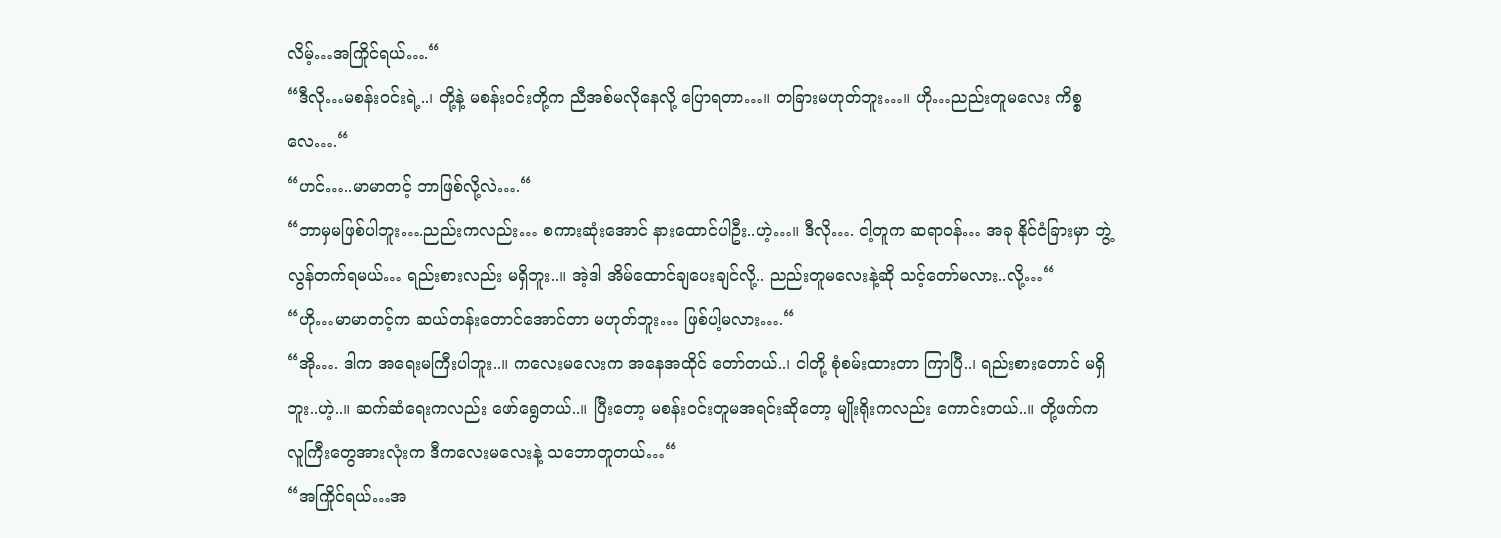လိမ့်…အကြိုင်ရယ်….“
“ဒီလို…မစန်းဝင်းရဲ့..၊ တို့နဲ့ မစန်းဝင်းတို့က ညီအစ်မလိုနေလို့ ပြောရတာ…။ တခြားမဟုတ်ဘူး…။ ဟို…ညည်းတူမလေး ကိစ္စလေ….“
“ဟင်…..မာမာတင့် ဘာဖြစ်လို့လဲ….“
“ဘာမှမဖြစ်ပါဘူး….ညည်းကလည်း… စကားဆုံးအောင် နားထောင်ပါဦး..ဟဲ့…။ ဒီလို…. ငါ့တူက ဆရာဝန်… အခု နိုင်ငံခြားမှာ ဘွဲ့လွန်တက်ရမယ်… ရည်းစားလည်း မရှိဘူး..။ အဲ့ဒါ အိမ်ထောင်ချပေးချင်လို့.. ညည်းတူမလေးနဲ့ဆို သင့်တော်မလား..လို့…“
“ဟို…မာမာတင့်က ဆယ်တန်းတောင်အောင်တာ မဟုတ်ဘူး… ဖြစ်ပါ့မလား….“
“အို…. ဒါက အရေးမကြီးပါဘူး..။ ကလေးမလေးက အနေအထိုင် တော်တယ်..၊ ငါတို့ စုံစမ်းထားတာ ကြာပြီ..၊ ရည်းစားတောင် မရှိဘူး..ဟဲ့..။ ဆက်ဆံရေးကလည်း ဖော်ရွေတယ်..။ ပြီးတော့ မစန်းဝင်းတူမအရင်းဆိုတော့ မျိုးရိုးကလည်း ကောင်းတယ်..။ တို့ဖက်က လူကြီးတွေအားလုံးက ဒီကလေးမလေးနဲ့ သဘောတူတယ်…“
“အကြိုင်ရယ်…အ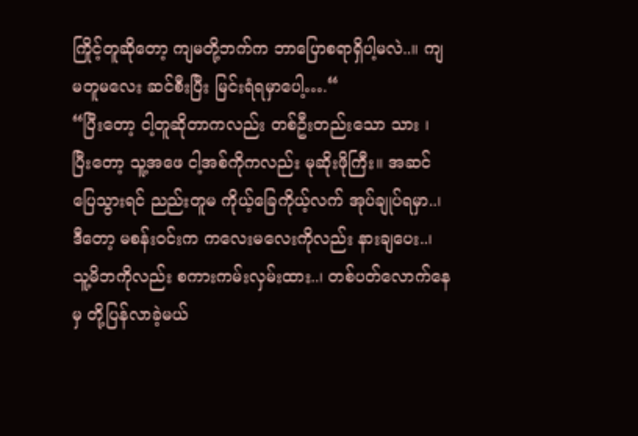ကြိုင့်တူဆိုတော့ ကျမတို့ဘက်က ဘာပြောစရာရှိပါ့မလဲ..။ ကျမတူမလေး ဆင်စီးပြီး မြင်းရံရမှာပေါ့….“
“ပြီးတော့ ငါ့တူဆိုတာကလည်း တစ်ဦးတည်းသော သား ၊ ပြီးတော့ သူ့အဖေ ငါ့အစ်ကိုကလည်း မုဆိုးဖိုကြီး။ အဆင်ပြေသွားရင် ညည်းတူမ ကိုယ့်ခြေကိုယ့်လက် အုပ်ချုပ်ရမှာ..၊ ဒီတော့ မစန်းဝင်းက ကလေးမလေးကိုလည်း နားချပေး..၊ သူ့မိဘကိုလည်း စကားကမ်းလှမ်းထား..၊ တစ်ပတ်လောက်နေမှ တို့ပြန်လာခဲ့မယ်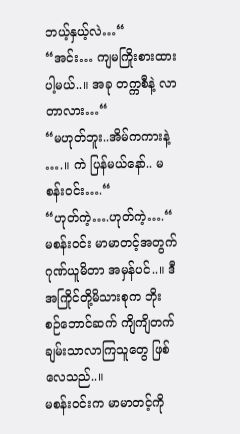ဘယ့်နှယ့်လဲ…“
“အင်း… ကျမကြိုးစားထားပါ့မယ်..။ အခု တက္ကစီနဲ့ လာတာလား…“
“မဟုတ်ဘူး..အိမ်ကကားနဲ့ ….။ ကဲ ပြန်မယ်နော်.. မစန်းဝင်း….“
“ဟုတ်ကဲ့….ဟုတ်ကဲ့….“
မစန်းဝင်း မာမာတင့်အတွက် ဂုဏ်ယူမိတာ အမှန်ပင်..။ ဒီ အကြိုင်တို့မိသားစုက ဘိုးစဉ်ဘောင်ဆက် ကျိကျိတက် ချမ်းသာလာကြသူတွေ ဖြစ်လေသည်..။
မစန်းဝင်းက မာမာတင့်ကို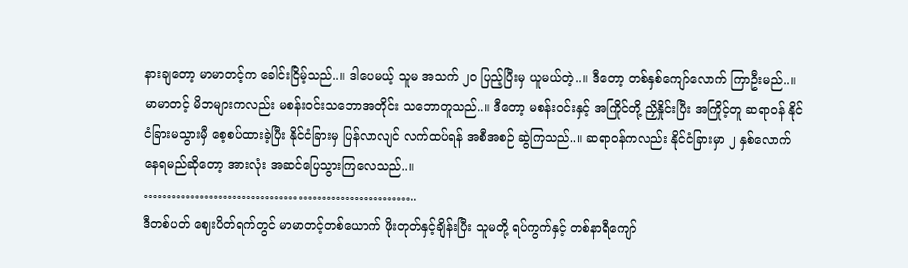နားချတော့ မာမာတင့်က ခေါင်းငြိမ့်သည်..။ ဒါပေမယ့် သူမ အသက် ၂၀ ပြည့်ပြီးမှ ယူမယ်တဲ့..။ ဒီတော့ တစ်နှစ်ကျော်လောက် ကြာဦးမည်..။
မာမာတင့် မိဘများကလည်း မစန်းဝင်းသဘောအတိုင်း သဘောတူသည်..။ ဒီတော့ မစန်းဝင်းနှင့် အကြိုင်တို့ ညှိနှိုင်းပြီး အကြိုင့်တူ ဆရာဝန် နိုင်ငံခြားမသွားမှီ စေ့စပ်ထားခဲ့ပြီး နိုင်ငံခြားမှ ပြန်လာလျင် လက်ထပ်ရန် အစီအစဉ် ဆွဲကြသည်..။ ဆရာဝန်ကလည်း နိုင်ငံခြားမှာ ၂ နှစ်လောက် နေရမည်ဆိုတော့ အားလုံး အဆင်ပြေသွားကြလေသည်..။
…………………………………………………..
ဒီတစ်ပတ် ဈေးပိတ်ရက်တွင် မာမာတင့်တစ်ယောက် ဖိုးတုတ်နှင့်ချိန်းပြီး သူမတို့ ရပ်ကွက်နှင့် တစ်နာရီကျော်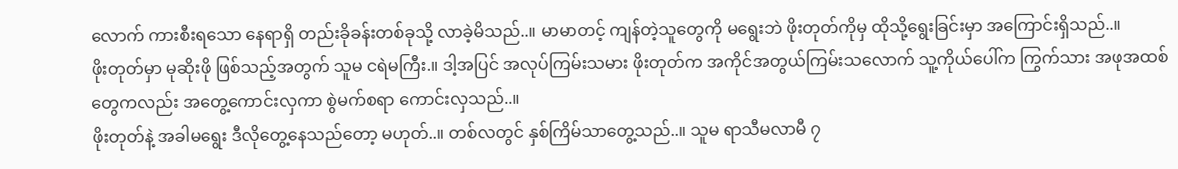လောက် ကားစီးရသော နေရာရှိ တည်းခိုခန်းတစ်ခုသို့ လာခဲ့မိသည်..။ မာမာတင့် ကျန်တဲ့သူတွေကို မရွေးဘဲ ဖိုးတုတ်ကိုမှ ထိုသို့ရွေးခြင်းမှာ အကြောင်းရှိသည်..။
ဖိုးတုတ်မှာ မုဆိုးဖို ဖြစ်သည့်အတွက် သူမ ငရဲမကြီး.။ ဒါ့အပြင် အလုပ်ကြမ်းသမား ဖိုးတုတ်က အကိုင်အတွယ်ကြမ်းသလောက် သူ့ကိုယ်ပေါ်က ကြွက်သား အဖုအထစ်တွေကလည်း အတွေ့ကောင်းလှကာ စွဲမက်စရာ ကောင်းလှသည်..။
ဖိုးတုတ်နဲ့ အခါမရွေး ဒီလိုတွေ့နေသည်တော့ မဟုတ်..။ တစ်လတွင် နှစ်ကြိမ်သာတွေ့သည်..။ သူမ ရာသီမလာမီ ၇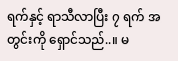ရက်နှင့် ရာသီလာပြီး ၇ ရက် အတွင်းကို ရှောင်သည်..။ မ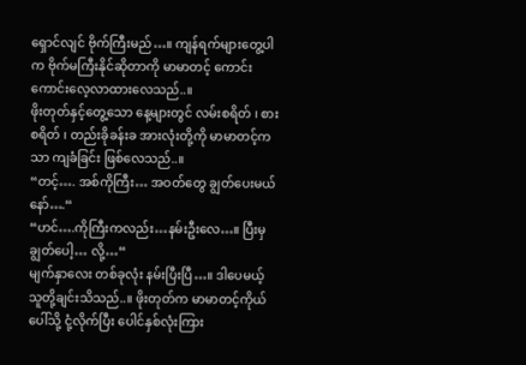ရှောင်လျင် ဗိုက်ကြီးမည်…။ ကျန်ရက်များတွေ့ပါက ဗိုက်မကြီးနိုင်ဆိုတာကို မာမာတင့် ကောင်းကောင်းလေ့လာထားလေသည်..။
ဖိုးတုတ်နှင့်တွေ့သော နေ့များတွင် လမ်းစရိတ် ၊ စားစရိတ် ၊ တည်းခိုခန်းခ အားလုံးတို့ကို မာမာတင့်ကသာ ကျခံခြင်း ဖြစ်လေသည်..။
“တင့်…. အစ်ကိုကြီး… အဝတ်တွေ ချွတ်ပေးမယ်နော်….“
“ဟင်….ကိုကြီးကလည်း…နမ်းဦးလေ…။ ပြီးမှ ချွတ်ပေါ့… လို့…“
မျက်နှာလေး တစ်ခုလုံး နမ်းပြီးပြီ…။ ဒါပေမယ့် သူတို့ချင်းသိသည်..။ ဖိုးတုတ်က မာမာတင့်ကိုယ်ပေါ်သို့ ငုံ့လိုက်ပြီး ပေါင်နှစ်လုံးကြား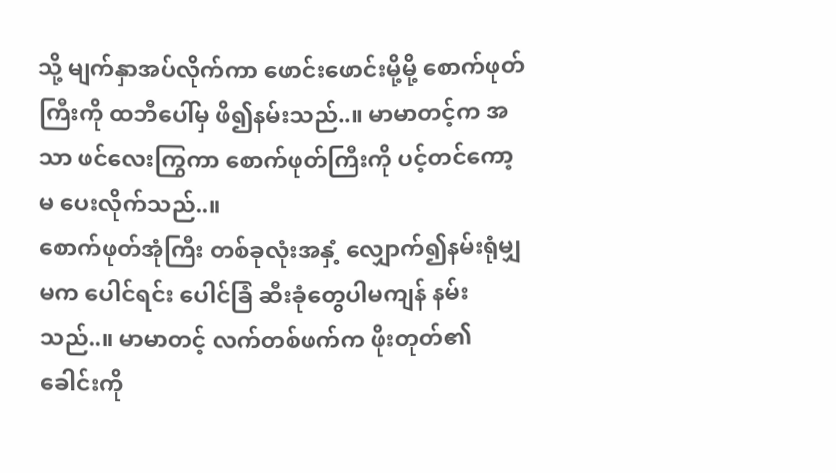သို့ မျက်နှာအပ်လိုက်ကာ ဖောင်းဖောင်းမို့မို့ စောက်ဖုတ်ကြီးကို ထဘီပေါ်မှ ဖိ၍နမ်းသည်..။ မာမာတင့်က အသာ ဖင်လေးကြွကာ စောက်ဖုတ်ကြီးကို ပင့်တင်ကော့မ ပေးလိုက်သည်..။
စောက်ဖုတ်အုံကြီး တစ်ခုလုံးအနှံ့ လျှောက်၍နမ်းရုံမျှမက ပေါင်ရင်း ပေါင်ခြံ ဆီးခုံတွေပါမကျန် နမ်းသည်..။ မာမာတင့် လက်တစ်ဖက်က ဖိုးတုတ်၏ ခေါင်းကို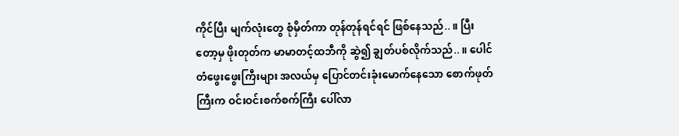ကိုင်ပြီး မျက်လုံးတွေ စုံမှိတ်ကာ တုန်တုန်ရင်ရင် ဖြစ်နေသည်..။ ပြီးတော့မှ ဖိုးတုတ်က မာမာတင့်ထဘီကို ဆွဲ၍ ချွတ်ပစ်လိုက်သည်..။ ပေါင်တံဖွေးဖွေးကြီးများ အလယ်မှ ပြောင်တင်းခုံးမောက်နေသော စောက်ဖုတ်ကြီးက ဝင်းဝင်းစက်စက်ကြီး ပေါ်လာ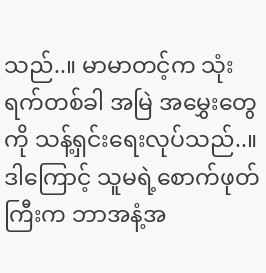သည်..။ မာမာတင့်က သုံးရက်တစ်ခါ အမြဲ အမွှေးတွေကို သန့်ရှင်းရေးလုပ်သည်..။ ဒါကြောင့် သူမရဲ့စောက်ဖုတ်ကြီးက ဘာအနံ့အ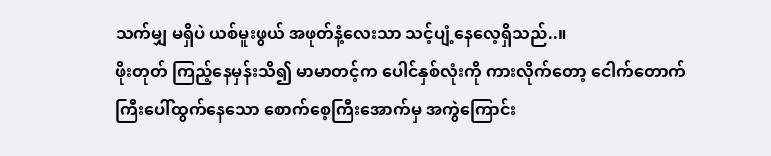သက်မျှ မရှိပဲ ယစ်မူးဖွယ် အဖုတ်နံ့လေးသာ သင့်ပျံ့နေလေ့ရှိသည်..။
ဖိုးတုတ် ကြည့်နေမှန်းသိ၍ မာမာတင့်က ပေါင်နှစ်လုံးကို ကားလိုက်တော့ ငေါက်တောက်ကြီးပေါ်ထွက်နေသော စောက်စေ့ကြီးအောက်မှ အကွဲကြောင်း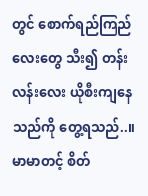တွင် စောက်ရည်ကြည်လေးတွေ သီး၍ တန်းလန်းလေး ယိုစီးကျနေသည်ကို တွေ့ရသည်..။ မာမာတင့် စိတ်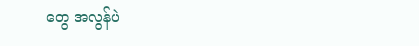တွေ အလွန်ပဲ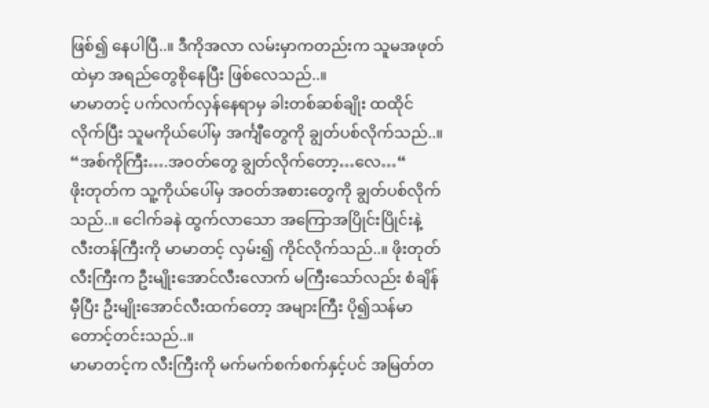ဖြစ်၍ နေပါပြီ..။ ဒီကိုအလာ လမ်းမှာကတည်းက သူမအဖုတ်ထဲမှာ အရည်တွေစိုနေပြီး ဖြစ်လေသည်..။
မာမာတင့် ပက်လက်လှန်နေရာမှ ခါးတစ်ဆစ်ချိုး ထထိုင်လိုက်ပြီး သူမကိုယ်ပေါ်မှ အင်္ကျီတွေကို ချွတ်ပစ်လိုက်သည်..။
“အစ်ကိုကြီး….အဝတ်တွေ ချွတ်လိုက်တော့…လေ…“
ဖိုးတုတ်က သူ့ကိုယ်ပေါ်မှ အဝတ်အစားတွေကို ချွတ်ပစ်လိုက်သည်..။ ငေါက်ခနဲ ထွက်လာသော အကြောအပြိုင်းပြိုင်းနဲ့ လီးတန်ကြီးကို မာမာတင့် လှမ်း၍ ကိုင်လိုက်သည်..။ ဖိုးတုတ်လီးကြီးက ဦးမျိုးအောင်လီးလောက် မကြီးသော်လည်း စံချိန်မှီပြီး ဦးမျိုးအောင်လီးထက်တော့ အများကြီး ပို၍သန်မာတောင့်တင်းသည်..။
မာမာတင့်က လီးကြီးကို မက်မက်စက်စက်နှင့်ပင် အမြတ်တ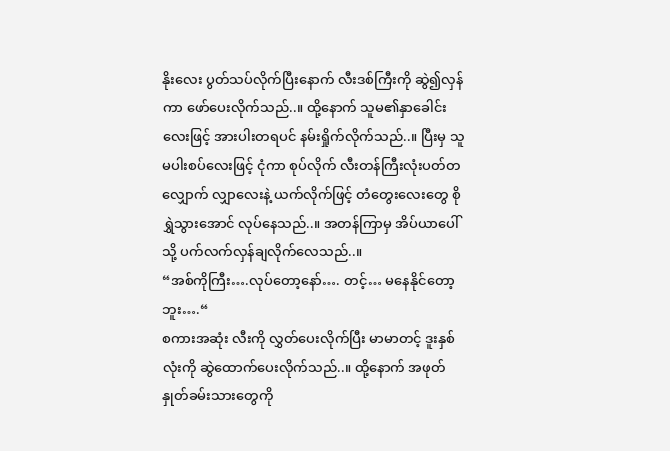နိုးလေး ပွတ်သပ်လိုက်ပြီးနောက် လီးဒစ်ကြီးကို ဆွဲ၍လှန်ကာ ဖော်ပေးလိုက်သည်..။ ထို့နောက် သူမ၏နှာခေါင်းလေးဖြင့် အားပါးတရပင် နမ်းရှိုက်လိုက်သည်..။ ပြီးမှ သူမပါးစပ်လေးဖြင့် ငုံကာ စုပ်လိုက် လီးတန်ကြီးလုံးပတ်တလျှောက် လျှာလေးနဲ့ ယက်လိုက်ဖြင့် တံတွေးလေးတွေ စိုရွှဲသွားအောင် လုပ်နေသည်..။ အတန်ကြာမှ အိပ်ယာပေါ်သို့ ပက်လက်လှန်ချလိုက်လေသည်..။
“အစ်ကိုကြီး….လုပ်တော့နော်…. တင့်… မနေနိုင်တော့ဘူး….“
စကားအဆုံး လီးကို လွှတ်ပေးလိုက်ပြီး မာမာတင့် ဒူးနှစ်လုံးကို ဆွဲထောက်ပေးလိုက်သည်..။ ထို့နောက် အဖုတ်နှုတ်ခမ်းသားတွေကို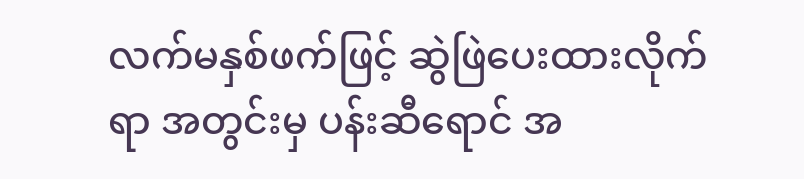လက်မနှစ်ဖက်ဖြင့် ဆွဲဖြဲပေးထားလိုက်ရာ အတွင်းမှ ပန်းဆီရောင် အ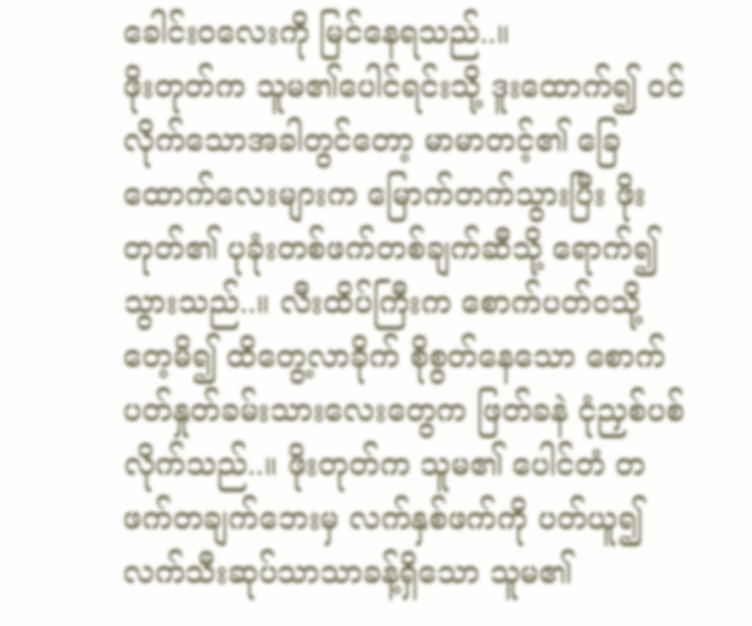ခေါင်းဝလေးကို မြင်နေရသည်..။
ဖိုးတုတ်က သူမ၏ပေါင်ရင်းသို့ ဒူးထောက်၍ ဝင်လိုက်သောအခါတွင်တော့ မာမာတင့်၏ ခြေထောက်လေးများက မြောက်တက်သွားပြီး ဖိုးတုတ်၏ ပုခုံးတစ်ဖက်တစ်ချက်ဆီသို့ ရောက်၍သွားသည်..။ လီးထိပ်ကြီးက စောက်ပတ်ဝသို့ တေ့မိ၍ ထိတွေ့လာခိုက် စိုစွတ်နေသော စောက်ပတ်နှုတ်ခမ်းသားလေးတွေက ဖြတ်ခနဲ ငုံညှစ်ပစ်လိုက်သည်..။ ဖိုးတုတ်က သူမ၏ ပေါင်တံ တဖက်တချက်ဘေးမှ လက်နှစ်ဖက်ကို ပတ်ယူ၍ လက်သီးဆုပ်သာသာခန့်ရှိသော သူမ၏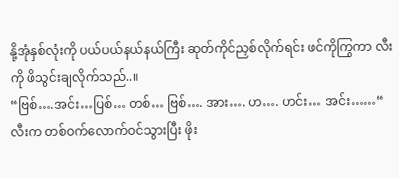နို့အုံနှစ်လုံးကို ပယ်ပယ်နယ်နယ်ကြီး ဆုတ်ကိုင်ညှစ်လိုက်ရင်း ဖင်ကိုကြွကာ လီးကို ဖိသွင်းချလိုက်သည်..။
“ဗြစ်….အင်း…ပြစ်… တစ်… ဗြစ်…. အား…. ဟ…. ဟင်း… အင်း……“
လီးက တစ်ဝက်လောက်ဝင်သွားပြီး ဖိုး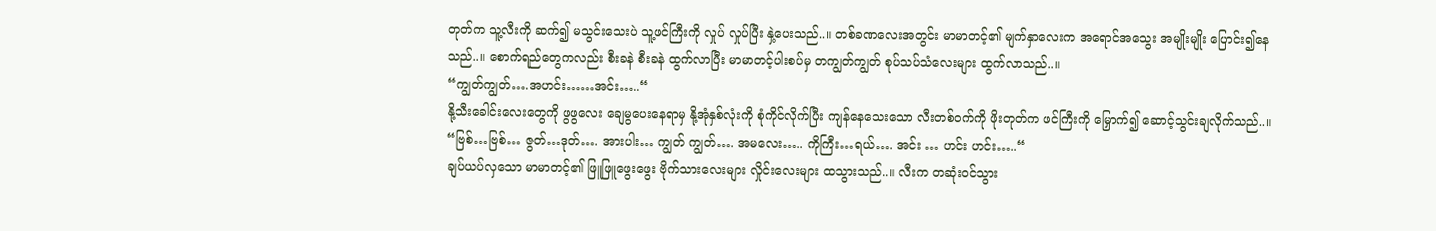တုတ်က သူ့လီးကို ဆက်၍ မသွင်းသေးပဲ သူ့ဖင်ကြီးကို လှုပ် လှုပ်ပြီး နှဲ့ပေးသည်..။ တစ်ခဏလေးအတွင်း မာမာတင့်၏ မျက်နှာလေးက အရောင်အသွေး အမျိုးမျိုး ပြောင်း၍နေသည်..။ စောက်ရည်တွေကလည်း စီးခနဲ စီးခနဲ ထွက်လာပြီး မာမာတင့်ပါးစပ်မှ တကျွတ်ကျွတ် စုပ်သပ်သံလေးများ ထွက်လာသည်..။
“ကျွတ်ကျွတ်….အဟင်း……အင်း…..“
နို့သီးခေါင်းလေးတွေကို ဖွဖွလေး ချေမွပေးနေရာမှ နို့အုံနှစ်လုံးကို စုံကိုင်လိုက်ပြီး ကျန်နေသေးသော လီးတစ်ဝက်ကို ဖိုးတုတ်က ဖင်ကြီးကို မြှောက်၍ ဆောင့်သွင်းချလိုက်သည်..။
“ဗြစ်…ဗြစ်… ဇွတ်…ဒုတ်…. အားပါး… ကျွတ် ကျွတ်…. အမလေး….. ကိုကြီး…ရယ်…. အင်း … ဟင်း ဟင်း…..“
ချပ်ယပ်လှသော မာမာတင့်၏ ဖြူဖြူဖွေးဖွေး ဗိုက်သားလေးများ လှိုင်းလေးများ ထသွားသည်..။ လီးက တဆုံးဝင်သွား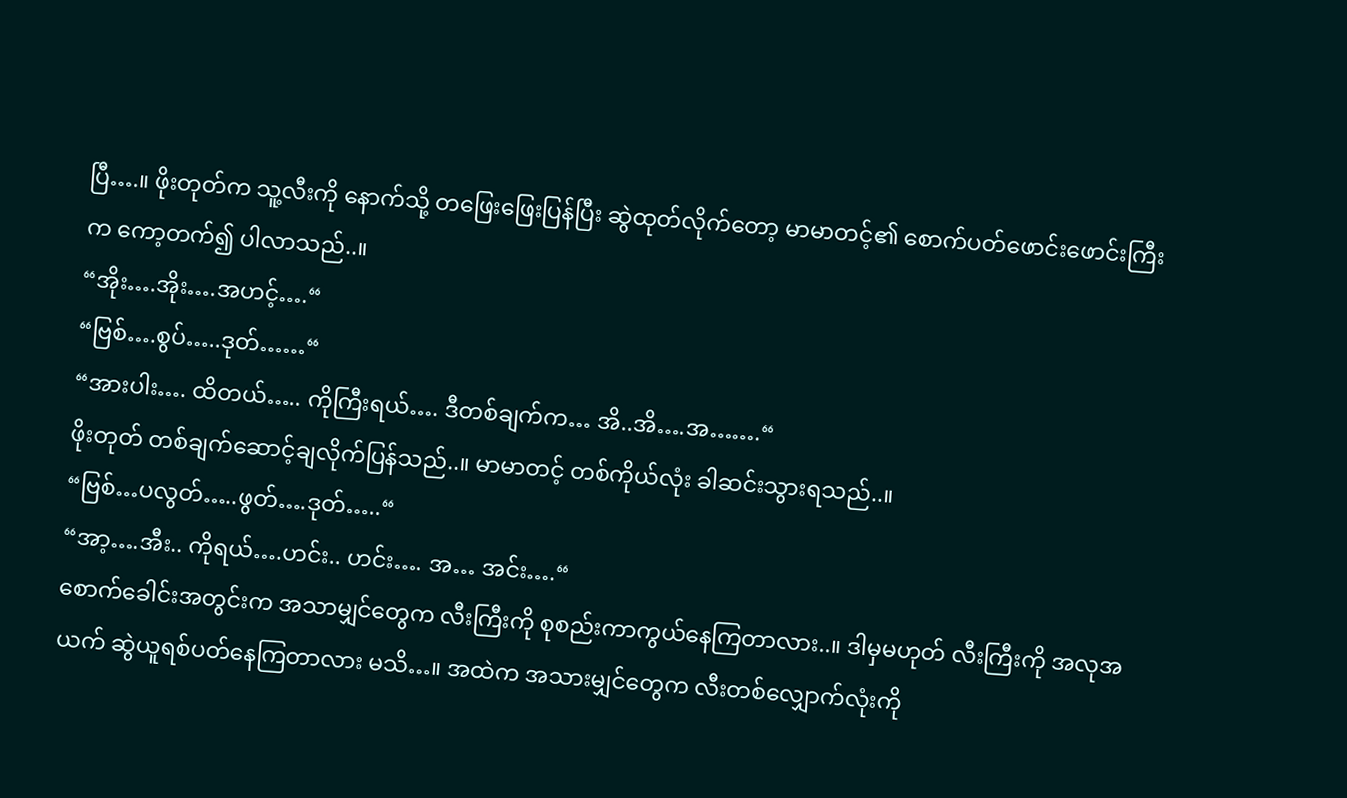ပြီ….။ ဖိုးတုတ်က သူ့လီးကို နောက်သို့ တဖြေးဖြေးပြန်ပြီး ဆွဲထုတ်လိုက်တော့ မာမာတင့်၏ စောက်ပတ်ဖောင်းဖောင်းကြီးက ကော့တက်၍ ပါလာသည်..။
“အိုး….အိုး….အဟင့်….“
“ဗြစ်….စွပ်…..ဒုတ်……“
“အားပါး…. ထိတယ်….. ကိုကြီးရယ်…. ဒီတစ်ချက်က… အိ..အိ….အ…….“
ဖိုးတုတ် တစ်ချက်ဆောင့်ချလိုက်ပြန်သည်..။ မာမာတင့် တစ်ကိုယ်လုံး ခါဆင်းသွားရသည်..။
“ဗြစ်…ပလွတ်…..ဖွတ်….ဒုတ်…..“
“အာ့….အီး.. ကိုရယ်….ဟင်း.. ဟင်း…. အ… အင်း….“
စောက်ခေါင်းအတွင်းက အသာမျှင်တွေက လီးကြီးကို စုစည်းကာကွယ်နေကြတာလား..။ ဒါမှမဟုတ် လီးကြီးကို အလုအယက် ဆွဲယူရစ်ပတ်နေကြတာလား မသိ…။ အထဲက အသားမျှင်တွေက လီးတစ်လျှောက်လုံးကို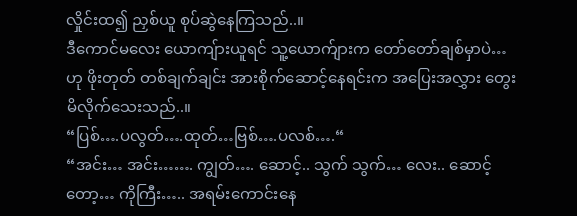လှိုင်းထ၍ ညှစ်ယူ စုပ်ဆွဲနေကြသည်..။
ဒီကောင်မလေး ယောကျ်ားယူရင် သူ့ယောက်ျားက တော်တော်ချစ်မှာပဲ… ဟု ဖိုးတုတ် တစ်ချက်ချင်း အားစိုက်ဆောင့်နေရင်းက အပြေးအလွှား တွေးမိလိုက်သေးသည်..။
“ပြစ်….ပလွတ်….ထုတ်…ဗြစ်….ပလစ်….“
“အင်း… အင်း……. ကျွတ်…. ဆောင့်.. သွက် သွက်… လေး.. ဆောင့်တော့… ကိုကြီး….. အရမ်းကောင်းနေ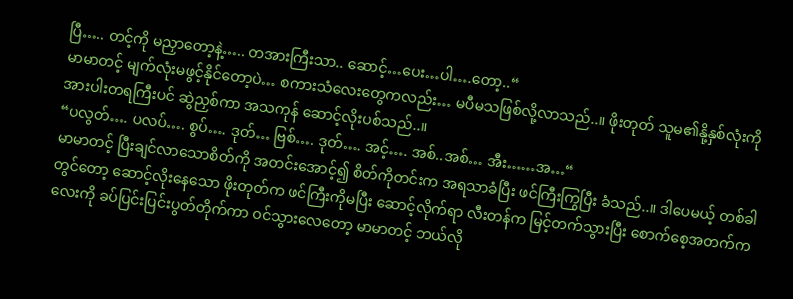ပြီ….. တင့်ကို မညှာတော့နဲ့….. တအားကြီးသာ.. ဆောင့်…ပေး…ပါ….တော့..“
မာမာတင့် မျက်လုံးမဖွင့်နိုင်တော့ပဲ… စကားသံလေးတွေကလည်း… မပီမသဖြစ်လို့လာသည်..။ ဖိုးတုတ် သူမ၏နို့နှစ်လုံးကို အားပါးတရကြီးပင် ဆွဲညှစ်ကာ အသကုန် ဆောင့်လိုးပစ်သည်..။
“ပလွတ်…. ပလပ်…. စွပ်…. ဒုတ်… ဗြစ်…. ဒုတ်…. အင့်…. အစ်..အစ်… အီး……အ…“
မာမာတင့် ပြီးချင်လာသောစိတ်ကို အတင်းအောင့်၍ စိတ်ကိုတင်းက အရသာခံပြီး ဖင်ကြီးကြွပြီး ခံသည်..။ ဒါပေမယ့် တစ်ခါတွင်တော့ ဆောင့်လိုးနေသော ဖိုးတုတ်က ဖင်ကြီးကိုမပြီး ဆောင့်လိုက်ရာ လီးတန်က မြင့်တက်သွားပြီး စောက်စေ့အတက်ကလေးကို ခပ်ပြင်းပြင်းပွတ်တိုက်ကာ ဝင်သွားလေတော့ မာမာတင့် ဘယ်လို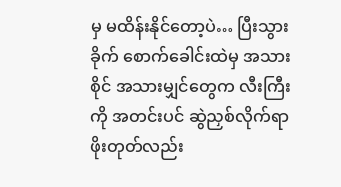မှ မထိန်းနိုင်တော့ပဲ… ပြီးသွားခိုက် စောက်ခေါင်းထဲမှ အသားစိုင် အသားမျှင်တွေက လီးကြီးကို အတင်းပင် ဆွဲညှစ်လိုက်ရာ ဖိုးတုတ်လည်း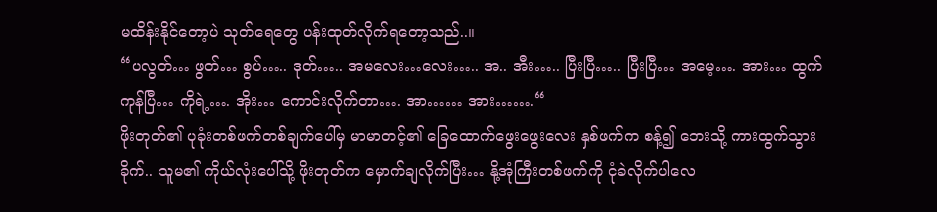မထိန်းနိုင်တော့ပဲ သုတ်ရေတွေ ပန်းထုတ်လိုက်ရတော့သည်..။
“ပလွတ်… ဖွတ်… စွပ်….. ဒုတ်….. အမလေး…လေး….. အ.. အီး….. ပြီးပြီ….. ပြီးပြီ… အမေ့…. အား… ထွက်ကုန်ပြီ… ကိုရဲ့…. အိုး… ကောင်းလိုက်တာ…. အာ…… အား…….“
ဖိုးတုတ်၏ ပုခုံးတစ်ဖက်တစ်ချက်ပေါ်မှ မာမာတင့်၏ ခြေထောက်ဖွေးဖွေးလေး နှစ်ဖက်က စန့်၍ ဘေးသို့ ကားထွက်သွားခိုက်.. သူမ၏ ကိုယ်လုံးပေါ်သို့ ဖိုးတုတ်က မှောက်ချလိုက်ပြီး… နို့အုံကြီးတစ်ဖက်ကို ငုံခဲလိုက်ပါလေ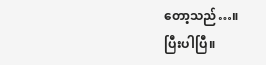တော့သည်…။
ပြီးပါပြီ။